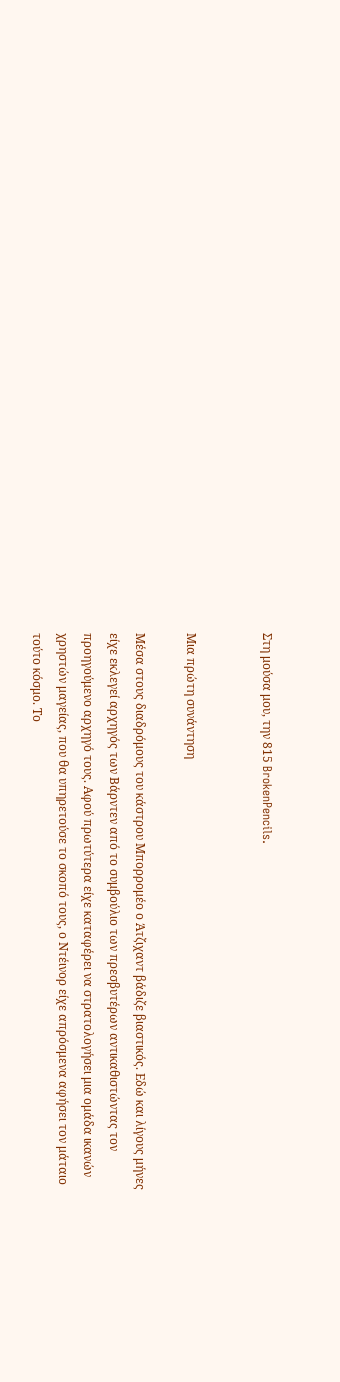Στη μούσα μου, την 815 BrokenPencils.


Μια πρώτη συνάντηση

Μέσα στους διαδρόμους του κάστρου Μπορρομέο ο Άτζιχαντ βάδιζε βιαστικός. Εδώ και λίγους μήνες είχε εκλεγεί αρχηγός των Βάρντεν από το συμβούλιο των πρεσβυτέρων αντικαθιστώντας τον προηγούμενο αρχηγό τους. Αφού πρωτύτερα είχε καταφέρει να στρατολογήσει μια ομάδα ικανών χρηστών μαγείας, που θα υπηρετούσε το σκοπό τους, ο Ντέινορ είχε απρόσμενα αφήσει τον μάταιο τούτο κόσμο. Το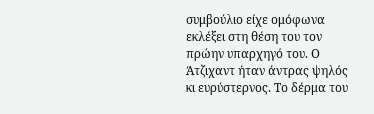συμβούλιο είχε ομόφωνα εκλέξει στη θέση του τον πρώην υπαρχηγό του. Ο Άτζιχαντ ήταν άντρας ψηλός κι ευρύστερνος. Το δέρμα του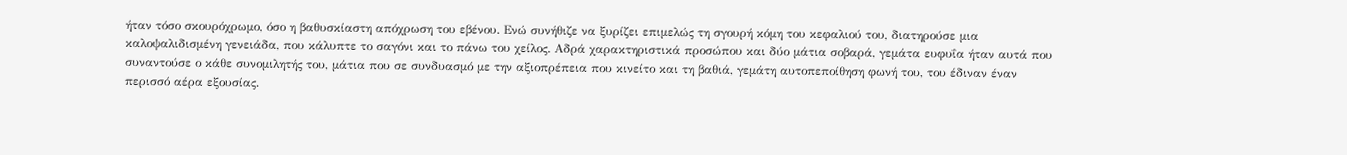ήταν τόσο σκουρόχρωμο, όσο η βαθυσκίαστη απόχρωση του εβένου. Ενώ συνήθιζε να ξυρίζει επιμελώς τη σγουρή κόμη του κεφαλιού του, διατηρούσε μια καλοψαλιδισμένη γενειάδα, που κάλυπτε το σαγόνι και το πάνω του χείλος. Αδρά χαρακτηριστικά προσώπου και δύο μάτια σοβαρά, γεμάτα ευφυΐα ήταν αυτά που συναντούσε ο κάθε συνομιλητής του, μάτια που σε συνδυασμό με την αξιοπρέπεια που κινείτο και τη βαθιά, γεμάτη αυτοπεποίθηση φωνή του, του έδιναν έναν περισσό αέρα εξουσίας.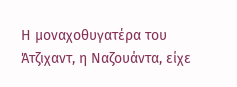Η μοναχοθυγατέρα του Άτζιχαντ, η Ναζουάντα, είχε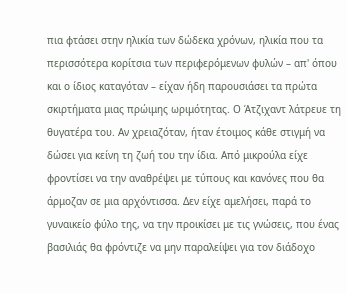πια φτάσει στην ηλικία των δώδεκα χρόνων, ηλικία που τα περισσότερα κορίτσια των περιφερόμενων φυλών – απ' όπου και ο ίδιος καταγόταν – είχαν ήδη παρουσιάσει τα πρώτα σκιρτήματα μιας πρώιμης ωριμότητας. Ο Άτζιχαντ λάτρευε τη θυγατέρα του. Αν χρειαζόταν, ήταν έτοιμος κάθε στιγμή να δώσει για κείνη τη ζωή του την ίδια. Από μικρούλα είχε φροντίσει να την αναθρέψει με τύπους και κανόνες που θα άρμοζαν σε μια αρχόντισσα. Δεν είχε αμελήσει, παρά το γυναικείο φύλο της, να την προικίσει με τις γνώσεις, που ένας βασιλιάς θα φρόντιζε να μην παραλείψει για τον διάδοχο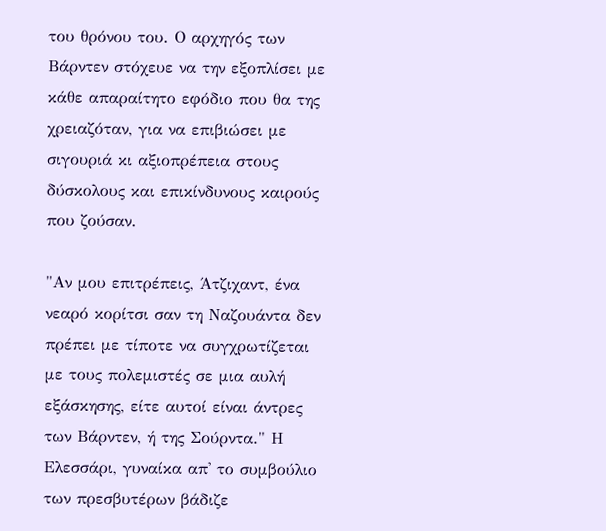του θρόνου του. Ο αρχηγός των Βάρντεν στόχευε να την εξοπλίσει με κάθε απαραίτητο εφόδιο που θα της χρειαζόταν, για να επιβιώσει με σιγουριά κι αξιοπρέπεια στους δύσκολους και επικίνδυνους καιρούς που ζούσαν.

"Αν μου επιτρέπεις, Άτζιχαντ, ένα νεαρό κορίτσι σαν τη Ναζουάντα δεν πρέπει με τίποτε να συγχρωτίζεται με τους πολεμιστές σε μια αυλή εξάσκησης, είτε αυτοί είναι άντρες των Βάρντεν, ή της Σούρντα." Η Ελεσσάρι, γυναίκα απ' το συμβούλιο των πρεσβυτέρων βάδιζε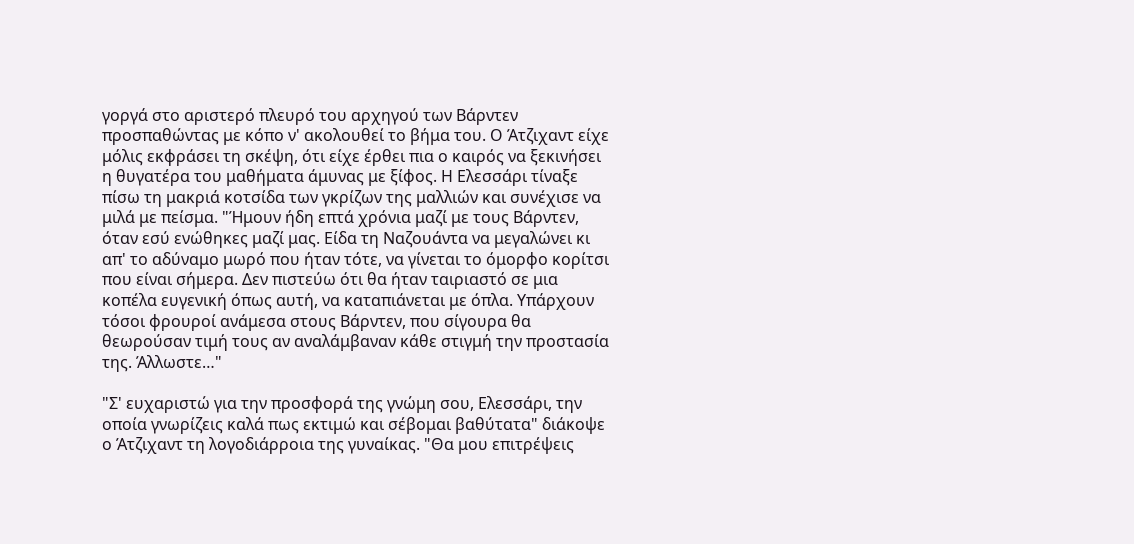γοργά στο αριστερό πλευρό του αρχηγού των Βάρντεν προσπαθώντας με κόπο ν' ακολουθεί το βήμα του. Ο Άτζιχαντ είχε μόλις εκφράσει τη σκέψη, ότι είχε έρθει πια ο καιρός να ξεκινήσει η θυγατέρα του μαθήματα άμυνας με ξίφος. Η Ελεσσάρι τίναξε πίσω τη μακριά κοτσίδα των γκρίζων της μαλλιών και συνέχισε να μιλά με πείσμα. "Ήμουν ήδη επτά χρόνια μαζί με τους Βάρντεν, όταν εσύ ενώθηκες μαζί μας. Είδα τη Ναζουάντα να μεγαλώνει κι απ' το αδύναμο μωρό που ήταν τότε, να γίνεται το όμορφο κορίτσι που είναι σήμερα. Δεν πιστεύω ότι θα ήταν ταιριαστό σε μια κοπέλα ευγενική όπως αυτή, να καταπιάνεται με όπλα. Υπάρχουν τόσοι φρουροί ανάμεσα στους Βάρντεν, που σίγουρα θα θεωρούσαν τιμή τους αν αναλάμβαναν κάθε στιγμή την προστασία της. Άλλωστε…"

"Σ' ευχαριστώ για την προσφορά της γνώμη σου, Ελεσσάρι, την οποία γνωρίζεις καλά πως εκτιμώ και σέβομαι βαθύτατα" διάκοψε ο Άτζιχαντ τη λογοδιάρροια της γυναίκας. "Θα μου επιτρέψεις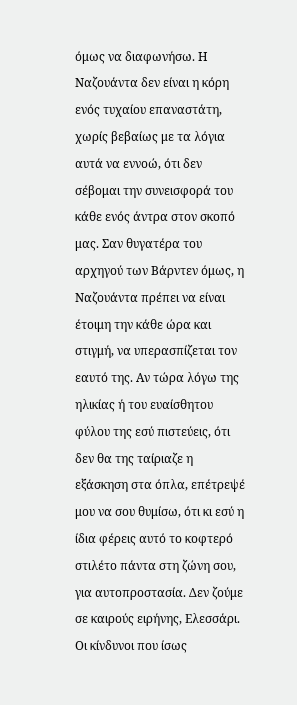όμως να διαφωνήσω. Η Ναζουάντα δεν είναι η κόρη ενός τυχαίου επαναστάτη, χωρίς βεβαίως με τα λόγια αυτά να εννοώ, ότι δεν σέβομαι την συνεισφορά του κάθε ενός άντρα στον σκοπό μας. Σαν θυγατέρα του αρχηγού των Βάρντεν όμως, η Ναζουάντα πρέπει να είναι έτοιμη την κάθε ώρα και στιγμή, να υπερασπίζεται τον εαυτό της. Αν τώρα λόγω της ηλικίας ή του ευαίσθητου φύλου της εσύ πιστεύεις, ότι δεν θα της ταίριαζε η εξάσκηση στα όπλα, επέτρεψέ μου να σου θυμίσω, ότι κι εσύ η ίδια φέρεις αυτό το κοφτερό στιλέτο πάντα στη ζώνη σου, για αυτοπροστασία. Δεν ζούμε σε καιρούς ειρήνης, Ελεσσάρι. Οι κίνδυνοι που ίσως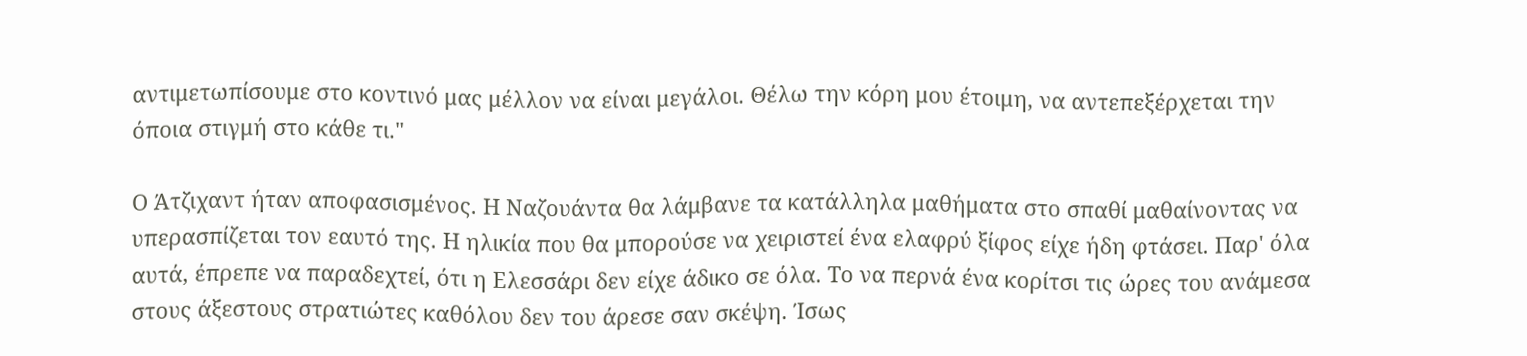αντιμετωπίσουμε στο κοντινό μας μέλλον να είναι μεγάλοι. Θέλω την κόρη μου έτοιμη, να αντεπεξέρχεται την όποια στιγμή στο κάθε τι."

Ο Άτζιχαντ ήταν αποφασισμένος. Η Ναζουάντα θα λάμβανε τα κατάλληλα μαθήματα στο σπαθί μαθαίνοντας να υπερασπίζεται τον εαυτό της. Η ηλικία που θα μπορούσε να χειριστεί ένα ελαφρύ ξίφος είχε ήδη φτάσει. Παρ' όλα αυτά, έπρεπε να παραδεχτεί, ότι η Ελεσσάρι δεν είχε άδικο σε όλα. Το να περνά ένα κορίτσι τις ώρες του ανάμεσα στους άξεστους στρατιώτες καθόλου δεν του άρεσε σαν σκέψη. Ίσως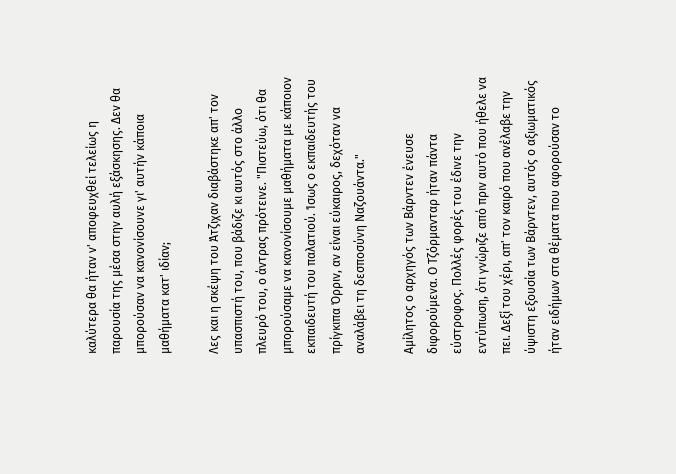καλύτερα θα ήταν ν' αποφευχθεί τελείως η παρουσία της μέσα στην αυλή εξάσκησης. Δεν θα μπορούσαν να κανονίσουνε γι' αυτήν κάποια μαθήματα κατ' ιδίαν;

Λες και η σκέψη του Άτζιχαν διαβάστηκε απ' τον υπασπιστή του, που βάδιζε κι αυτός στο άλλο πλευρό του, ο άντρας πρότεινε. "Πιστεύω, ότι θα μπορούσαμε να κανονίσουμε μαθήματα με κάποιον εκπαιδευτή του παλατιού. Ίσως ο εκπαιδευτής του πρίγκιπα Όρριν, αν είναι εύκαιρος, δεχόταν να αναλάβει τη δεσποσύνη Ναζουάντα."

Αμίλητος ο αρχηγός των Βάρντεν ένευσε διφορούμενα. Ο Τζόρμανταρ ήταν πάντα εύστροφος. Πολλές φορές του έδινε την εντύπωση, ότι γνώριζε από πριν αυτό που ήθελε να πει. Δεξί του χέρι, απ' τον καιρό που ανέλαβε την ύψιστη εξουσία των Βάρντεν, αυτός ο αξιωματικός ήταν ειδήμων στα θέματα που αφορούσαν το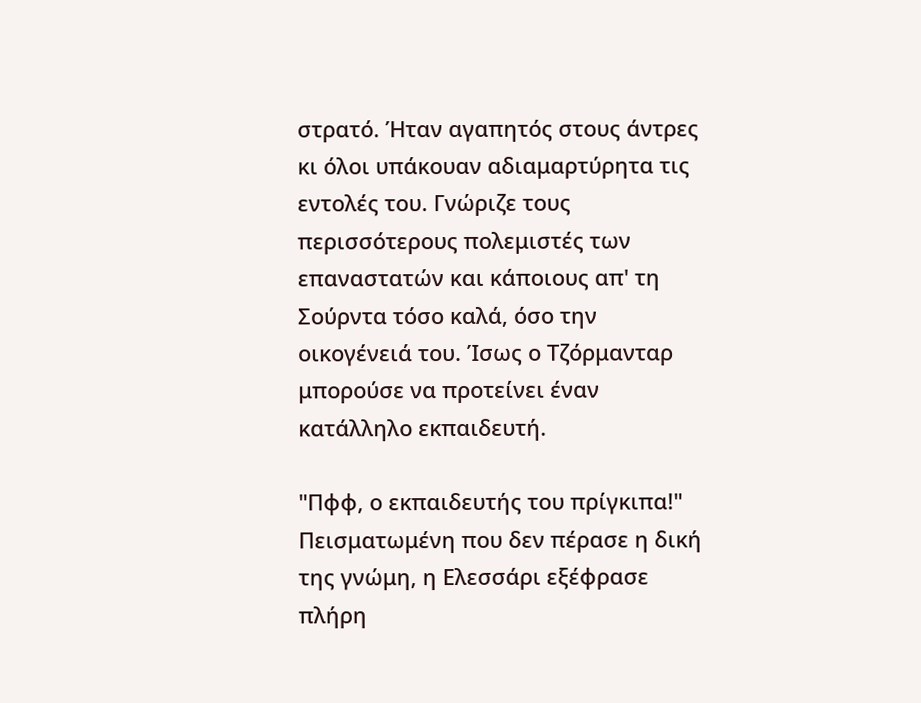στρατό. Ήταν αγαπητός στους άντρες κι όλοι υπάκουαν αδιαμαρτύρητα τις εντολές του. Γνώριζε τους περισσότερους πολεμιστές των επαναστατών και κάποιους απ' τη Σούρντα τόσο καλά, όσο την οικογένειά του. Ίσως ο Τζόρμανταρ μπορούσε να προτείνει έναν κατάλληλο εκπαιδευτή.

"Πφφ, ο εκπαιδευτής του πρίγκιπα!" Πεισματωμένη που δεν πέρασε η δική της γνώμη, η Ελεσσάρι εξέφρασε πλήρη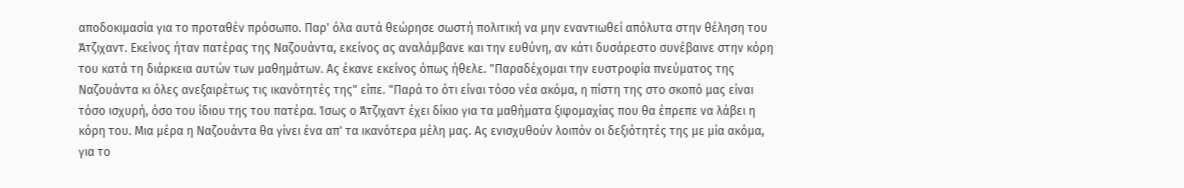αποδοκιμασία για το προταθέν πρόσωπο. Παρ' όλα αυτά θεώρησε σωστή πολιτική να μην εναντιωθεί απόλυτα στην θέληση του Άτζιχαντ. Εκείνος ήταν πατέρας της Ναζουάντα, εκείνος ας αναλάμβανε και την ευθύνη, αν κάτι δυσάρεστο συνέβαινε στην κόρη του κατά τη διάρκεια αυτών των μαθημάτων. Ας έκανε εκείνος όπως ήθελε. "Παραδέχομαι την ευστροφία πνεύματος της Ναζουάντα κι όλες ανεξαιρέτως τις ικανότητές της" είπε. "Παρά το ότι είναι τόσο νέα ακόμα, η πίστη της στο σκοπό μας είναι τόσο ισχυρή, όσο του ίδιου της του πατέρα. Ίσως ο Άτζιχαντ έχει δίκιο για τα μαθήματα ξιφομαχίας που θα έπρεπε να λάβει η κόρη του. Μια μέρα η Ναζουάντα θα γίνει ένα απ' τα ικανότερα μέλη μας. Ας ενισχυθούν λοιπόν οι δεξιότητές της με μία ακόμα, για το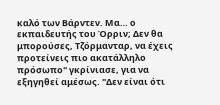καλό των Βάρντεν. Μα… ο εκπαιδευτής του Όρριν; Δεν θα μπορούσες, Τζόρμανταρ, να έχεις προτείνεις πιο ακατάλληλο πρόσωπο" γκρίνιασε, για να εξηγηθεί αμέσως. "Δεν είναι ότι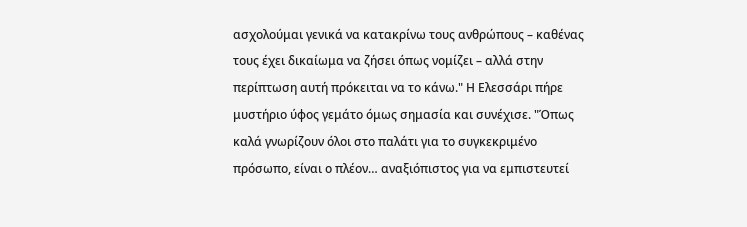ασχολούμαι γενικά να κατακρίνω τους ανθρώπους – καθένας τους έχει δικαίωμα να ζήσει όπως νομίζει – αλλά στην περίπτωση αυτή πρόκειται να το κάνω." Η Ελεσσάρι πήρε μυστήριο ύφος γεμάτο όμως σημασία και συνέχισε. "Όπως καλά γνωρίζουν όλοι στο παλάτι για το συγκεκριμένο πρόσωπο, είναι ο πλέον… αναξιόπιστος για να εμπιστευτεί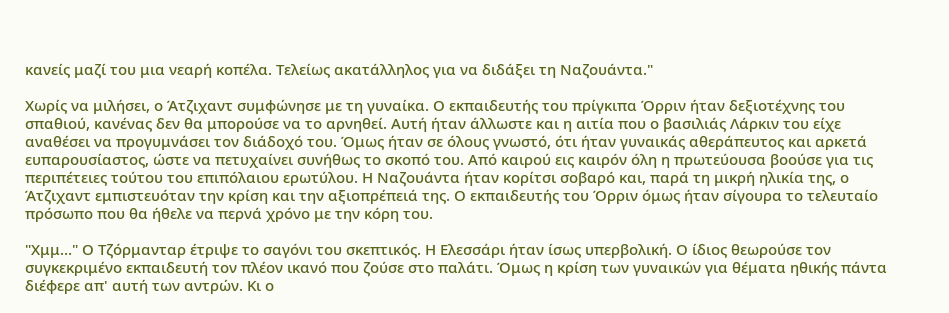κανείς μαζί του μια νεαρή κοπέλα. Τελείως ακατάλληλος για να διδάξει τη Ναζουάντα."

Χωρίς να μιλήσει, ο Άτζιχαντ συμφώνησε με τη γυναίκα. Ο εκπαιδευτής του πρίγκιπα Όρριν ήταν δεξιοτέχνης του σπαθιού, κανένας δεν θα μπορούσε να το αρνηθεί. Αυτή ήταν άλλωστε και η αιτία που ο βασιλιάς Λάρκιν του είχε αναθέσει να προγυμνάσει τον διάδοχό του. Όμως ήταν σε όλους γνωστό, ότι ήταν γυναικάς αθεράπευτος και αρκετά ευπαρουσίαστος, ώστε να πετυχαίνει συνήθως το σκοπό του. Από καιρού εις καιρόν όλη η πρωτεύουσα βοούσε για τις περιπέτειες τούτου του επιπόλαιου ερωτύλου. Η Ναζουάντα ήταν κορίτσι σοβαρό και, παρά τη μικρή ηλικία της, ο Άτζιχαντ εμπιστευόταν την κρίση και την αξιοπρέπειά της. Ο εκπαιδευτής του Όρριν όμως ήταν σίγουρα το τελευταίο πρόσωπο που θα ήθελε να περνά χρόνο με την κόρη του.

"Χμμ…" Ο Τζόρμανταρ έτριψε το σαγόνι του σκεπτικός. Η Ελεσσάρι ήταν ίσως υπερβολική. Ο ίδιος θεωρούσε τον συγκεκριμένο εκπαιδευτή τον πλέον ικανό που ζούσε στο παλάτι. Όμως η κρίση των γυναικών για θέματα ηθικής πάντα διέφερε απ' αυτή των αντρών. Κι ο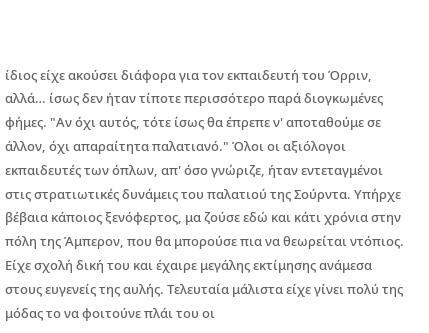ίδιος είχε ακούσει διάφορα για τον εκπαιδευτή του Όρριν, αλλά… ίσως δεν ήταν τίποτε περισσότερο παρά διογκωμένες φήμες. "Αν όχι αυτός, τότε ίσως θα έπρεπε ν' αποταθούμε σε άλλον, όχι απαραίτητα παλατιανό." Όλοι οι αξιόλογοι εκπαιδευτές των όπλων, απ' όσο γνώριζε, ήταν εντεταγμένοι στις στρατιωτικές δυνάμεις του παλατιού της Σούρντα. Υπήρχε βέβαια κάποιος ξενόφερτος, μα ζούσε εδώ και κάτι χρόνια στην πόλη της Άμπερον, που θα μπορούσε πια να θεωρείται ντόπιος. Είχε σχολή δική του και έχαιρε μεγάλης εκτίμησης ανάμεσα στους ευγενείς της αυλής. Τελευταία μάλιστα είχε γίνει πολύ της μόδας το να φοιτούνε πλάι του οι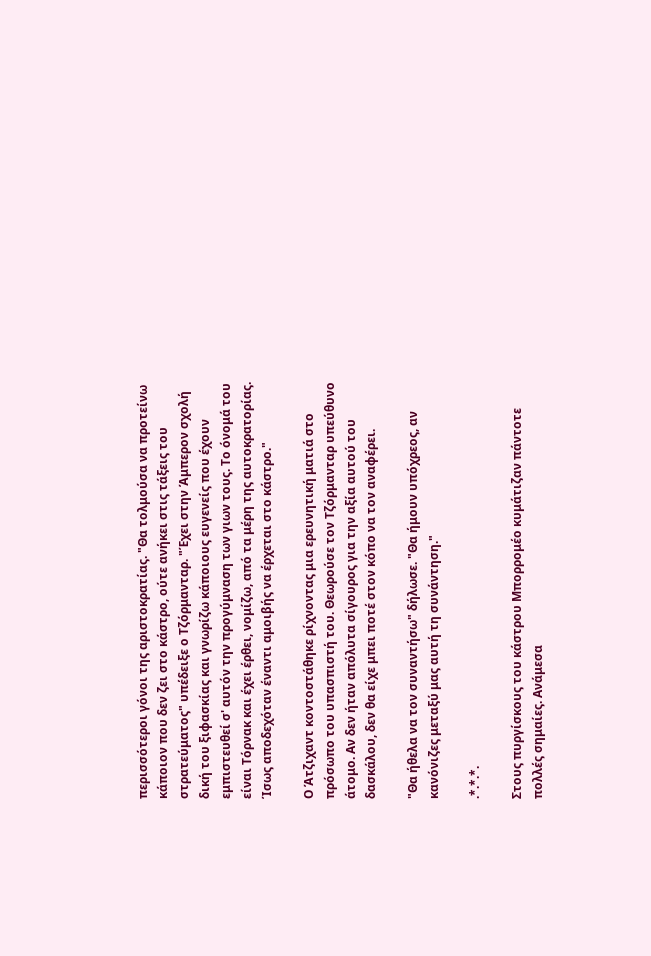περισσότεροι γόνοι της αριστοκρατίας. "Θα τολμούσα να προτείνω κάποιον που δεν ζει στο κάστρο, ούτε ανήκει στις τάξεις του στρατεύματος" υπέδειξε ο Τζόρμανταρ. "Έχει στην Άμπερον σχολή δική του ξιφασκίας και γνωρίζω κάποιους ευγενείς που έχουν εμπιστευθεί σ' αυτόν την προγύμναση των γιων τους. Το όνομά του είναι Τόρνακ και έχει έρθει, νομίζω, από τα μέρη της αυτοκρατορίας. Ίσως αποδεχόταν έναντι αμοιβής να έρχεται στο κάστρο."

Ο Άτζιχαντ κοντοστάθηκε ρίχνοντας μια ερευνητική ματιά στο πρόσωπο του υπασπιστή του. Θεωρούσε τον Τζόρμανταρ υπεύθυνο άτομο. Αν δεν ήταν απόλυτα σίγουρος για την αξία αυτού του δασκάλου, δεν θα είχε μπει ποτέ στον κόπο να τον αναφέρει.

"Θα ήθελα να τον συναντήσω" δήλωσε. "Θα ήμουν υπόχρεος, αν κανόνιζες μεταξύ μας αυτή τη συνάντηση."

.*.*.*.

Στους πυργίσκους του κάστρου Μπορρομέο κυμάτιζαν πάντοτε πολλές σημαίες. Ανάμεσα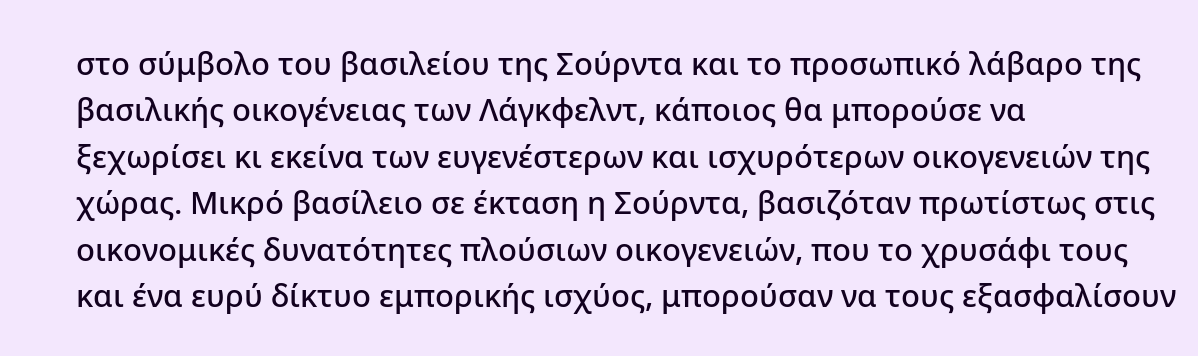στο σύμβολο του βασιλείου της Σούρντα και το προσωπικό λάβαρο της βασιλικής οικογένειας των Λάγκφελντ, κάποιος θα μπορούσε να ξεχωρίσει κι εκείνα των ευγενέστερων και ισχυρότερων οικογενειών της χώρας. Μικρό βασίλειο σε έκταση η Σούρντα, βασιζόταν πρωτίστως στις οικονομικές δυνατότητες πλούσιων οικογενειών, που το χρυσάφι τους και ένα ευρύ δίκτυο εμπορικής ισχύος, μπορούσαν να τους εξασφαλίσουν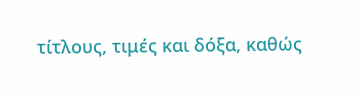τίτλους, τιμές και δόξα, καθώς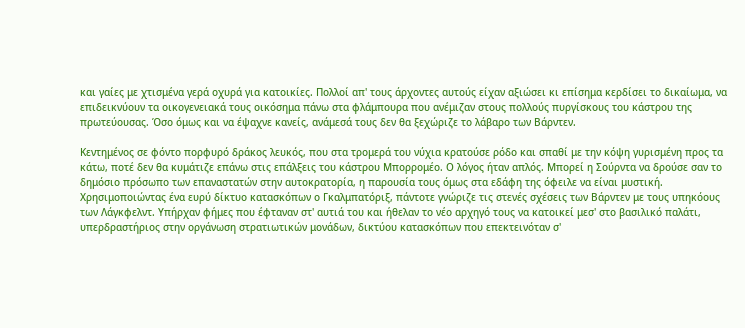και γαίες με χτισμένα γερά οχυρά για κατοικίες. Πολλοί απ' τους άρχοντες αυτούς είχαν αξιώσει κι επίσημα κερδίσει το δικαίωμα, να επιδεικνύουν τα οικογενειακά τους οικόσημα πάνω στα φλάμπουρα που ανέμιζαν στους πολλούς πυργίσκους του κάστρου της πρωτεύουσας. Όσο όμως και να έψαχνε κανείς, ανάμεσά τους δεν θα ξεχώριζε το λάβαρο των Βάρντεν.

Κεντημένος σε φόντο πορφυρό δράκος λευκός, που στα τρομερά του νύχια κρατούσε ρόδο και σπαθί με την κόψη γυρισμένη προς τα κάτω, ποτέ δεν θα κυμάτιζε επάνω στις επάλξεις του κάστρου Μπορρομέο. Ο λόγος ήταν απλός. Μπορεί η Σούρντα να δρούσε σαν το δημόσιο πρόσωπο των επαναστατών στην αυτοκρατορία, η παρουσία τους όμως στα εδάφη της όφειλε να είναι μυστική. Χρησιμοποιώντας ένα ευρύ δίκτυο κατασκόπων ο Γκαλμπατόριξ, πάντοτε γνώριζε τις στενές σχέσεις των Βάρντεν με τους υπηκόους των Λάγκφελντ. Υπήρχαν φήμες που έφταναν στ' αυτιά του και ήθελαν το νέο αρχηγό τους να κατοικεί μεσ' στο βασιλικό παλάτι, υπερδραστήριος στην οργάνωση στρατιωτικών μονάδων, δικτύου κατασκόπων που επεκτεινόταν σ'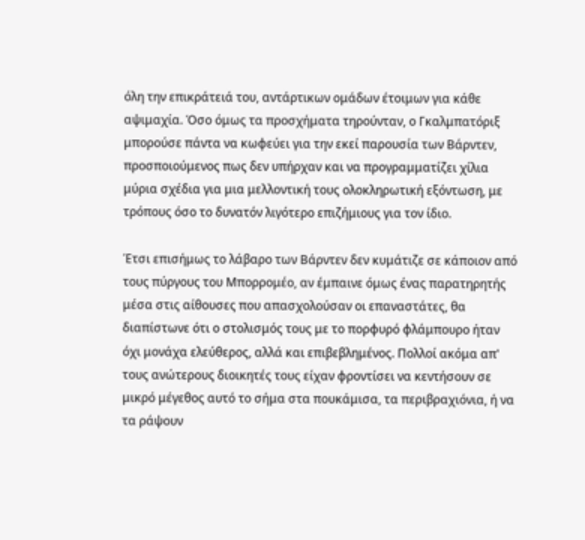όλη την επικράτειά του, αντάρτικων ομάδων έτοιμων για κάθε αψιμαχία. Όσο όμως τα προσχήματα τηρούνταν, ο Γκαλμπατόριξ μπορούσε πάντα να κωφεύει για την εκεί παρουσία των Βάρντεν, προσποιούμενος πως δεν υπήρχαν και να προγραμματίζει χίλια μύρια σχέδια για μια μελλοντική τους ολοκληρωτική εξόντωση, με τρόπους όσο το δυνατόν λιγότερο επιζήμιους για τον ίδιο.

Έτσι επισήμως το λάβαρο των Βάρντεν δεν κυμάτιζε σε κάποιον από τους πύργους του Μπορρομέο, αν έμπαινε όμως ένας παρατηρητής μέσα στις αίθουσες που απασχολούσαν οι επαναστάτες, θα διαπίστωνε ότι ο στολισμός τους με το πορφυρό φλάμπουρο ήταν όχι μονάχα ελεύθερος, αλλά και επιβεβλημένος. Πολλοί ακόμα απ' τους ανώτερους διοικητές τους είχαν φροντίσει να κεντήσουν σε μικρό μέγεθος αυτό το σήμα στα πουκάμισα, τα περιβραχιόνια, ή να τα ράψουν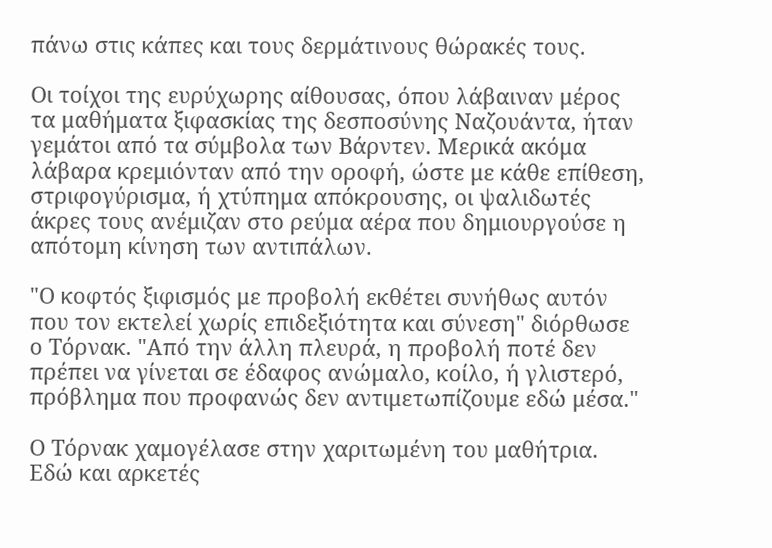πάνω στις κάπες και τους δερμάτινους θώρακές τους.

Οι τοίχοι της ευρύχωρης αίθουσας, όπου λάβαιναν μέρος τα μαθήματα ξιφασκίας της δεσποσύνης Ναζουάντα, ήταν γεμάτοι από τα σύμβολα των Βάρντεν. Μερικά ακόμα λάβαρα κρεμιόνταν από την οροφή, ώστε με κάθε επίθεση, στριφογύρισμα, ή χτύπημα απόκρουσης, οι ψαλιδωτές άκρες τους ανέμιζαν στο ρεύμα αέρα που δημιουργούσε η απότομη κίνηση των αντιπάλων.

"Ο κοφτός ξιφισμός με προβολή εκθέτει συνήθως αυτόν που τον εκτελεί χωρίς επιδεξιότητα και σύνεση" διόρθωσε ο Τόρνακ. "Από την άλλη πλευρά, η προβολή ποτέ δεν πρέπει να γίνεται σε έδαφος ανώμαλο, κοίλο, ή γλιστερό, πρόβλημα που προφανώς δεν αντιμετωπίζουμε εδώ μέσα."

Ο Τόρνακ χαμογέλασε στην χαριτωμένη του μαθήτρια. Εδώ και αρκετές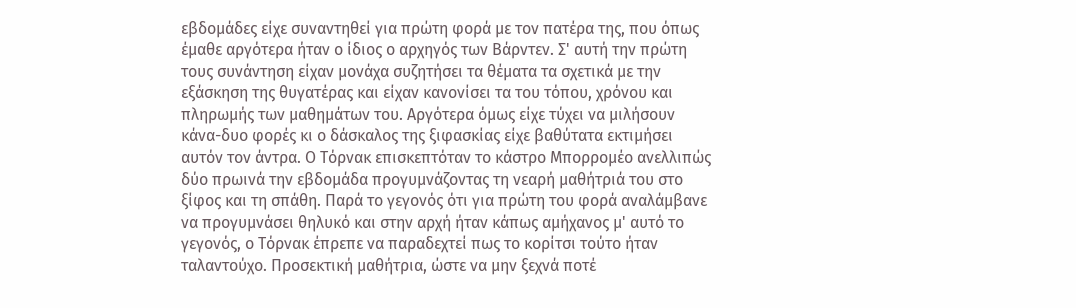εβδομάδες είχε συναντηθεί για πρώτη φορά με τον πατέρα της, που όπως έμαθε αργότερα ήταν ο ίδιος ο αρχηγός των Βάρντεν. Σ' αυτή την πρώτη τους συνάντηση είχαν μονάχα συζητήσει τα θέματα τα σχετικά με την εξάσκηση της θυγατέρας και είχαν κανονίσει τα του τόπου, χρόνου και πληρωμής των μαθημάτων του. Αργότερα όμως είχε τύχει να μιλήσουν κάνα-δυο φορές κι ο δάσκαλος της ξιφασκίας είχε βαθύτατα εκτιμήσει αυτόν τον άντρα. Ο Τόρνακ επισκεπτόταν το κάστρο Μπορρομέο ανελλιπώς δύο πρωινά την εβδομάδα προγυμνάζοντας τη νεαρή μαθήτριά του στο ξίφος και τη σπάθη. Παρά το γεγονός ότι για πρώτη του φορά αναλάμβανε να προγυμνάσει θηλυκό και στην αρχή ήταν κάπως αμήχανος μ' αυτό το γεγονός, ο Τόρνακ έπρεπε να παραδεχτεί πως το κορίτσι τούτο ήταν ταλαντούχο. Προσεκτική μαθήτρια, ώστε να μην ξεχνά ποτέ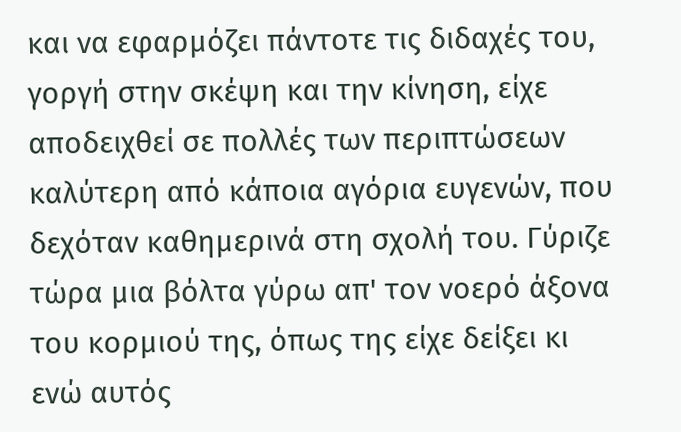και να εφαρμόζει πάντοτε τις διδαχές του, γοργή στην σκέψη και την κίνηση, είχε αποδειχθεί σε πολλές των περιπτώσεων καλύτερη από κάποια αγόρια ευγενών, που δεχόταν καθημερινά στη σχολή του. Γύριζε τώρα μια βόλτα γύρω απ' τον νοερό άξονα του κορμιού της, όπως της είχε δείξει κι ενώ αυτός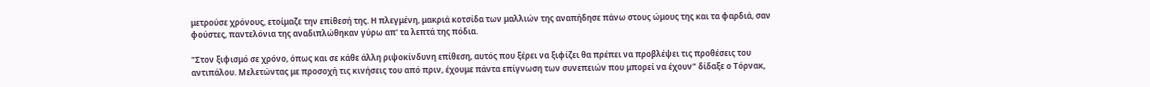μετρούσε χρόνους, ετοίμαζε την επίθεσή της. Η πλεγμένη, μακριά κοτσίδα των μαλλιών της αναπήδησε πάνω στους ώμους της και τα φαρδιά, σαν φούστες, παντελόνια της αναδιπλώθηκαν γύρω απ' τα λεπτά της πόδια.

"Στον ξιφισμό σε χρόνο, όπως και σε κάθε άλλη ριψοκίνδυνη επίθεση, αυτός που ξέρει να ξιφίζει θα πρέπει να προβλέψει τις προθέσεις του αντιπάλου. Μελετώντας με προσοχή τις κινήσεις του από πριν, έχουμε πάντα επίγνωση των συνεπειών που μπορεί να έχουν" δίδαξε ο Τόρνακ,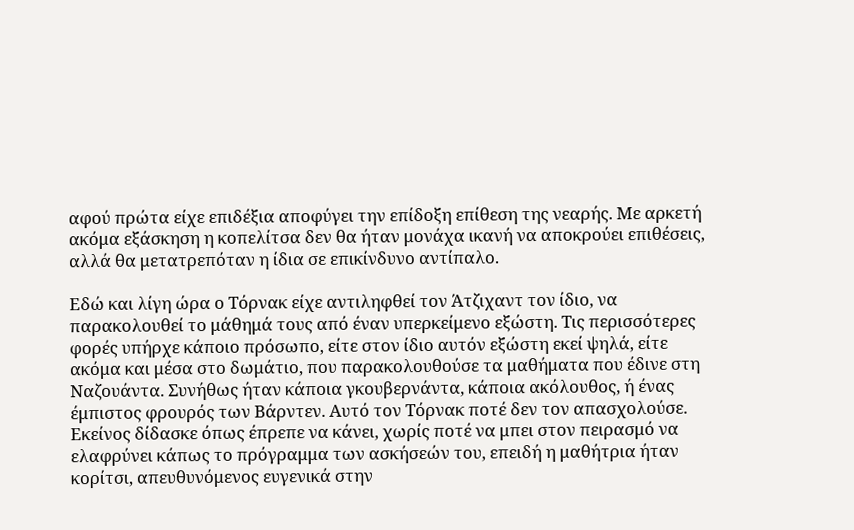αφού πρώτα είχε επιδέξια αποφύγει την επίδοξη επίθεση της νεαρής. Με αρκετή ακόμα εξάσκηση η κοπελίτσα δεν θα ήταν μονάχα ικανή να αποκρούει επιθέσεις, αλλά θα μετατρεπόταν η ίδια σε επικίνδυνο αντίπαλο.

Εδώ και λίγη ώρα ο Τόρνακ είχε αντιληφθεί τον Άτζιχαντ τον ίδιο, να παρακολουθεί το μάθημά τους από έναν υπερκείμενο εξώστη. Τις περισσότερες φορές υπήρχε κάποιο πρόσωπο, είτε στον ίδιο αυτόν εξώστη εκεί ψηλά, είτε ακόμα και μέσα στο δωμάτιο, που παρακολουθούσε τα μαθήματα που έδινε στη Ναζουάντα. Συνήθως ήταν κάποια γκουβερνάντα, κάποια ακόλουθος, ή ένας έμπιστος φρουρός των Βάρντεν. Αυτό τον Τόρνακ ποτέ δεν τον απασχολούσε. Εκείνος δίδασκε όπως έπρεπε να κάνει, χωρίς ποτέ να μπει στον πειρασμό να ελαφρύνει κάπως το πρόγραμμα των ασκήσεών του, επειδή η μαθήτρια ήταν κορίτσι, απευθυνόμενος ευγενικά στην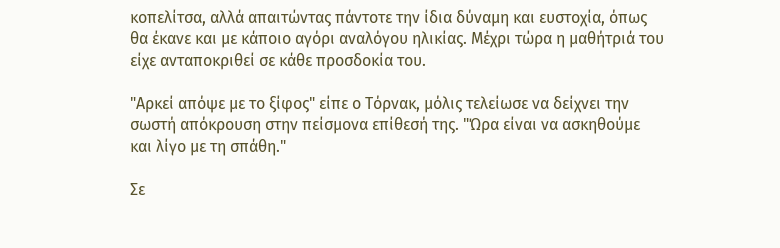κοπελίτσα, αλλά απαιτώντας πάντοτε την ίδια δύναμη και ευστοχία, όπως θα έκανε και με κάποιο αγόρι αναλόγου ηλικίας. Μέχρι τώρα η μαθήτριά του είχε ανταποκριθεί σε κάθε προσδοκία του.

"Αρκεί απόψε με το ξίφος" είπε ο Τόρνακ, μόλις τελείωσε να δείχνει την σωστή απόκρουση στην πείσμονα επίθεσή της. "Ώρα είναι να ασκηθούμε και λίγο με τη σπάθη."

Σε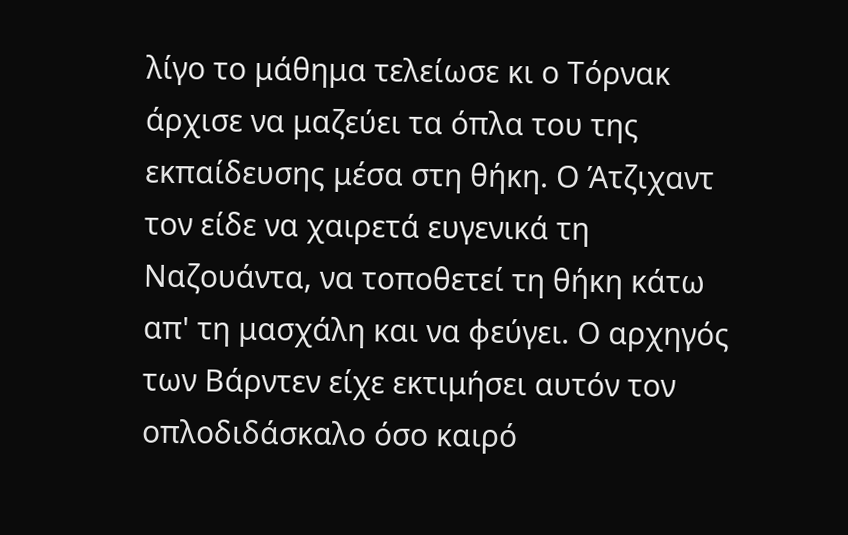λίγο το μάθημα τελείωσε κι ο Τόρνακ άρχισε να μαζεύει τα όπλα του της εκπαίδευσης μέσα στη θήκη. Ο Άτζιχαντ τον είδε να χαιρετά ευγενικά τη Ναζουάντα, να τοποθετεί τη θήκη κάτω απ' τη μασχάλη και να φεύγει. Ο αρχηγός των Βάρντεν είχε εκτιμήσει αυτόν τον οπλοδιδάσκαλο όσο καιρό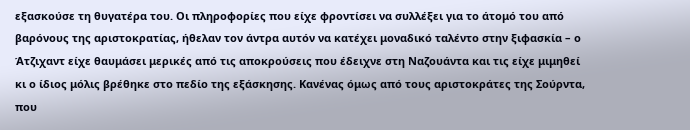εξασκούσε τη θυγατέρα του. Οι πληροφορίες που είχε φροντίσει να συλλέξει για το άτομό του από βαρόνους της αριστοκρατίας, ήθελαν τον άντρα αυτόν να κατέχει μοναδικό ταλέντο στην ξιφασκία – ο Άτζιχαντ είχε θαυμάσει μερικές από τις αποκρούσεις που έδειχνε στη Ναζουάντα και τις είχε μιμηθεί κι ο ίδιος μόλις βρέθηκε στο πεδίο της εξάσκησης. Κανένας όμως από τους αριστοκράτες της Σούρντα, που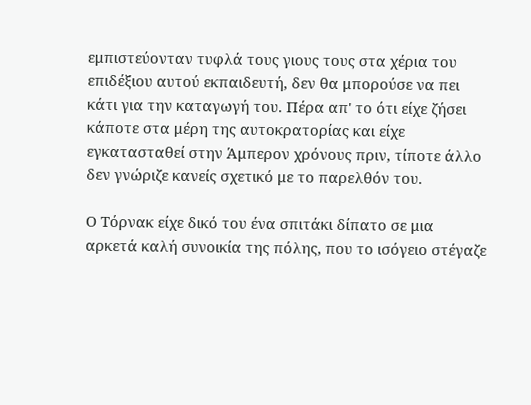εμπιστεύονταν τυφλά τους γιους τους στα χέρια του επιδέξιου αυτού εκπαιδευτή, δεν θα μπορούσε να πει κάτι για την καταγωγή του. Πέρα απ' το ότι είχε ζήσει κάποτε στα μέρη της αυτοκρατορίας και είχε εγκατασταθεί στην Άμπερον χρόνους πριν, τίποτε άλλο δεν γνώριζε κανείς σχετικό με το παρελθόν του.

Ο Τόρνακ είχε δικό του ένα σπιτάκι δίπατο σε μια αρκετά καλή συνοικία της πόλης, που το ισόγειο στέγαζε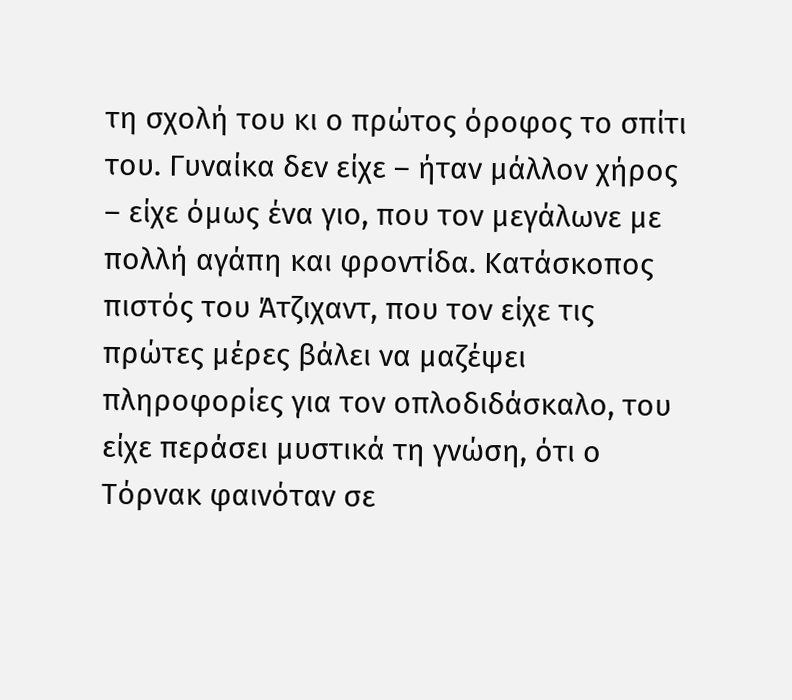τη σχολή του κι ο πρώτος όροφος το σπίτι του. Γυναίκα δεν είχε – ήταν μάλλον χήρος – είχε όμως ένα γιο, που τον μεγάλωνε με πολλή αγάπη και φροντίδα. Κατάσκοπος πιστός του Άτζιχαντ, που τον είχε τις πρώτες μέρες βάλει να μαζέψει πληροφορίες για τον οπλοδιδάσκαλο, του είχε περάσει μυστικά τη γνώση, ότι ο Τόρνακ φαινόταν σε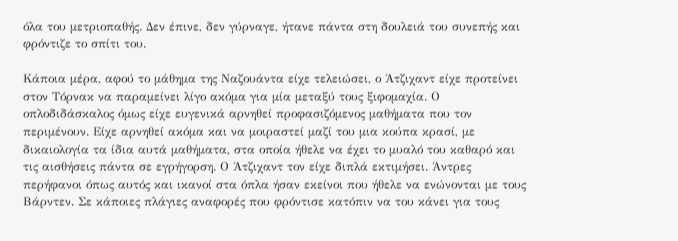όλα του μετριοπαθής. Δεν έπινε, δεν γύρναγε, ήτανε πάντα στη δουλειά του συνεπής και φρόντιζε το σπίτι του.

Κάποια μέρα, αφού το μάθημα της Ναζουάντα είχε τελειώσει, ο Άτζιχαντ είχε προτείνει στον Τόρνακ να παραμείνει λίγο ακόμα για μία μεταξύ τους ξιφομαχία. Ο οπλοδιδάσκαλος όμως είχε ευγενικά αρνηθεί προφασιζόμενος μαθήματα που τον περιμένουν. Είχε αρνηθεί ακόμα και να μοιραστεί μαζί του μια κούπα κρασί, με δικαιολογία τα ίδια αυτά μαθήματα, στα οποία ήθελε να έχει το μυαλό του καθαρό και τις αισθήσεις πάντα σε εγρήγορση. Ο Άτζιχαντ τον είχε διπλά εκτιμήσει. Άντρες περήφανοι όπως αυτός και ικανοί στα όπλα ήσαν εκείνοι που ήθελε να ενώνονται με τους Βάρντεν. Σε κάποιες πλάγιες αναφορές που φρόντισε κατόπιν να του κάνει για τους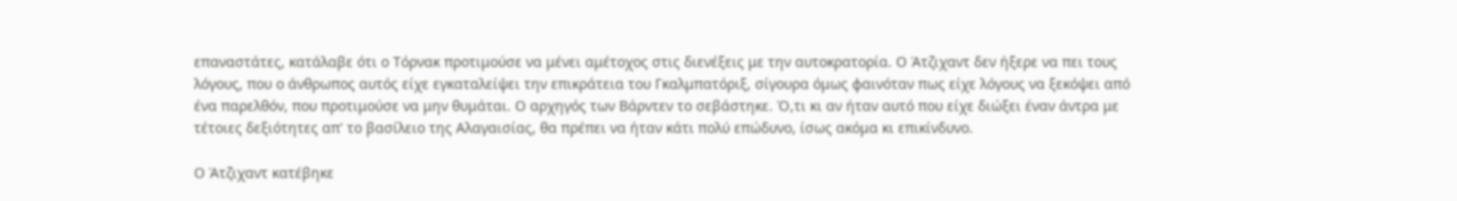επαναστάτες, κατάλαβε ότι ο Τόρνακ προτιμούσε να μένει αμέτοχος στις διενέξεις με την αυτοκρατορία. Ο Άτζιχαντ δεν ήξερε να πει τους λόγους, που ο άνθρωπος αυτός είχε εγκαταλείψει την επικράτεια του Γκαλμπατόριξ, σίγουρα όμως φαινόταν πως είχε λόγους να ξεκόψει από ένα παρελθόν, που προτιμούσε να μην θυμάται. Ο αρχηγός των Βάρντεν το σεβάστηκε. Ό,τι κι αν ήταν αυτό που είχε διώξει έναν άντρα με τέτοιες δεξιότητες απ' το βασίλειο της Αλαγαισίας, θα πρέπει να ήταν κάτι πολύ επώδυνο, ίσως ακόμα κι επικίνδυνο.

Ο Άτζιχαντ κατέβηκε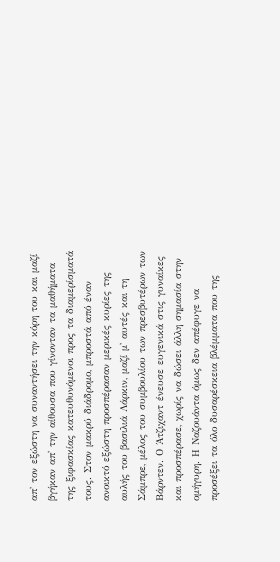απ' τον εξώστη να συναντήσει την κόρη του και μαζί βγήκαν απ' την αίθουσα που γίνονταν τα μαθήματα της ξιφασκίας κατευθυνόμενοι προς τα διαμερίσματά τους. Στον μακρύ διάδρομο, μπροστά από έναν ανοικτό εξώστη προσπέρασαν μερικές κυρίες της αυλής του βασιλιά Λάρκιν, μαζί μ' αυτές και τη Σάμπρε, μέλος του συμβουλίου των πρεσβυτέρων των Βάρντεν. Ο Άτζιχαντ ένευσε ευγενικά στις γυναίκες και προσπέρασε, χωρίς να δώσει άλλη σημασία στην ομήγυρη. Η Ναζουάντα όμως δεν απέφυγε να προσέξει τα όλο δυσαρέσκεια βλέμματα που της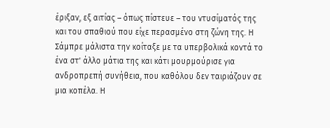έριξαν, εξ αιτίας – όπως πίστευε – του ντυσίματός της και του σπαθιού που είχε περασμένο στη ζώνη της. Η Σάμπρε μάλιστα την κοίταξε με τα υπερβολικά κοντά το ένα στ' άλλο μάτια της και κάτι μουρμούρισε για ανδροπρεπή συνήθεια, που καθόλου δεν ταιριάζουν σε μια κοπέλα. Η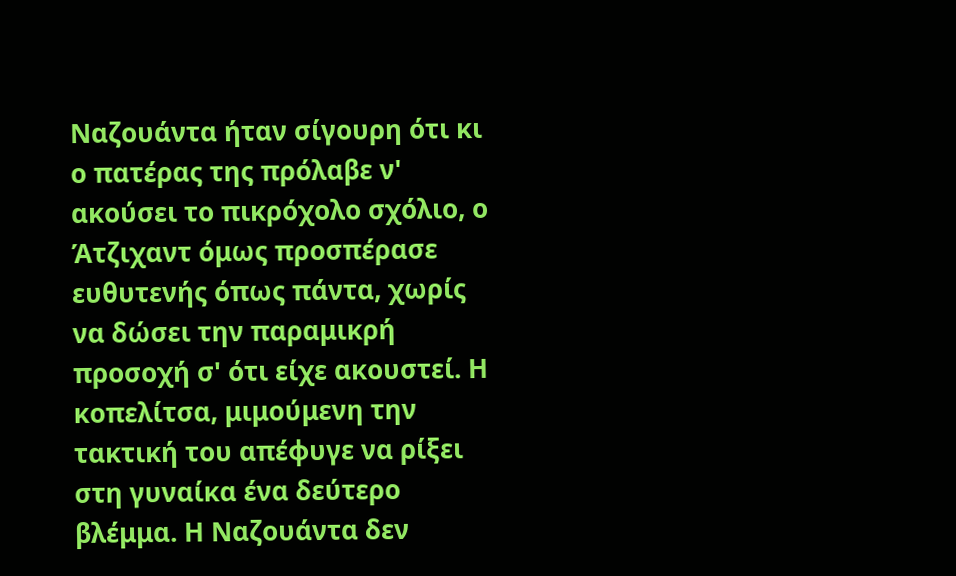Ναζουάντα ήταν σίγουρη ότι κι ο πατέρας της πρόλαβε ν' ακούσει το πικρόχολο σχόλιο, ο Άτζιχαντ όμως προσπέρασε ευθυτενής όπως πάντα, χωρίς να δώσει την παραμικρή προσοχή σ' ότι είχε ακουστεί. Η κοπελίτσα, μιμούμενη την τακτική του απέφυγε να ρίξει στη γυναίκα ένα δεύτερο βλέμμα. Η Ναζουάντα δεν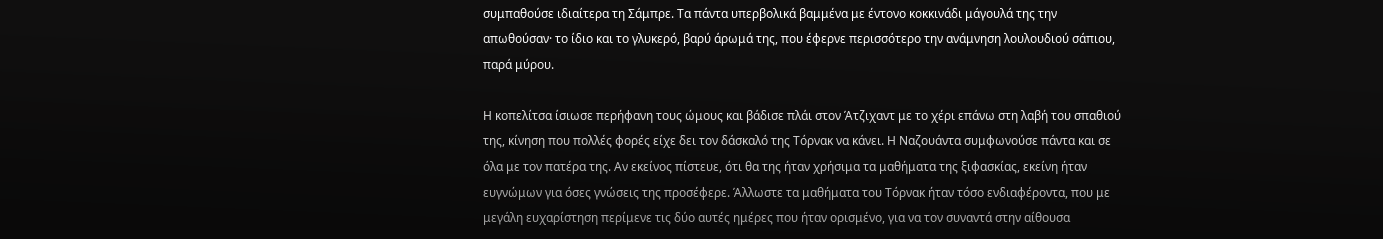συμπαθούσε ιδιαίτερα τη Σάμπρε. Τα πάντα υπερβολικά βαμμένα με έντονο κοκκινάδι μάγουλά της την απωθούσαν· το ίδιο και το γλυκερό, βαρύ άρωμά της, που έφερνε περισσότερο την ανάμνηση λουλουδιού σάπιου, παρά μύρου.

Η κοπελίτσα ίσιωσε περήφανη τους ώμους και βάδισε πλάι στον Άτζιχαντ με το χέρι επάνω στη λαβή του σπαθιού της, κίνηση που πολλές φορές είχε δει τον δάσκαλό της Τόρνακ να κάνει. Η Ναζουάντα συμφωνούσε πάντα και σε όλα με τον πατέρα της. Αν εκείνος πίστευε, ότι θα της ήταν χρήσιμα τα μαθήματα της ξιφασκίας, εκείνη ήταν ευγνώμων για όσες γνώσεις της προσέφερε. Άλλωστε τα μαθήματα του Τόρνακ ήταν τόσο ενδιαφέροντα, που με μεγάλη ευχαρίστηση περίμενε τις δύο αυτές ημέρες που ήταν ορισμένο, για να τον συναντά στην αίθουσα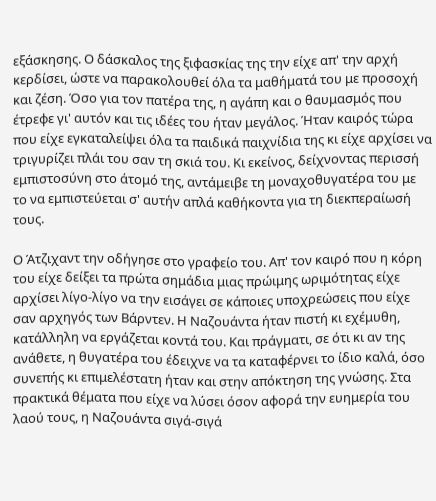εξάσκησης. Ο δάσκαλος της ξιφασκίας της την είχε απ' την αρχή κερδίσει, ώστε να παρακολουθεί όλα τα μαθήματά του με προσοχή και ζέση. Όσο για τον πατέρα της, η αγάπη και ο θαυμασμός που έτρεφε γι' αυτόν και τις ιδέες του ήταν μεγάλος. Ήταν καιρός τώρα που είχε εγκαταλείψει όλα τα παιδικά παιχνίδια της κι είχε αρχίσει να τριγυρίζει πλάι του σαν τη σκιά του. Κι εκείνος, δείχνοντας περισσή εμπιστοσύνη στο άτομό της, αντάμειβε τη μοναχοθυγατέρα του με το να εμπιστεύεται σ' αυτήν απλά καθήκοντα για τη διεκπεραίωσή τους.

Ο Άτζιχαντ την οδήγησε στο γραφείο του. Απ' τον καιρό που η κόρη του είχε δείξει τα πρώτα σημάδια μιας πρώιμης ωριμότητας είχε αρχίσει λίγο-λίγο να την εισάγει σε κάποιες υποχρεώσεις που είχε σαν αρχηγός των Βάρντεν. Η Ναζουάντα ήταν πιστή κι εχέμυθη, κατάλληλη να εργάζεται κοντά του. Και πράγματι, σε ότι κι αν της ανάθετε, η θυγατέρα του έδειχνε να τα καταφέρνει το ίδιο καλά, όσο συνεπής κι επιμελέστατη ήταν και στην απόκτηση της γνώσης. Στα πρακτικά θέματα που είχε να λύσει όσον αφορά την ευημερία του λαού τους, η Ναζουάντα σιγά-σιγά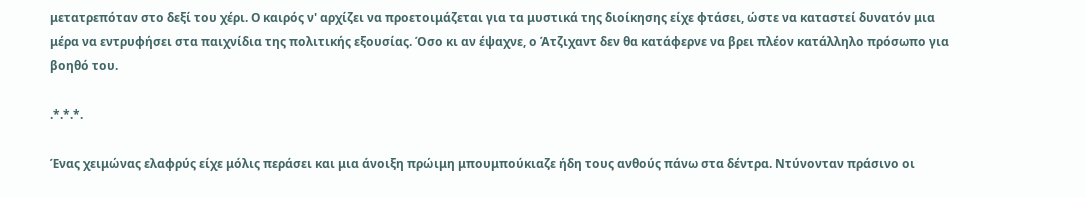μετατρεπόταν στο δεξί του χέρι. Ο καιρός ν' αρχίζει να προετοιμάζεται για τα μυστικά της διοίκησης είχε φτάσει, ώστε να καταστεί δυνατόν μια μέρα να εντρυφήσει στα παιχνίδια της πολιτικής εξουσίας. Όσο κι αν έψαχνε, ο Άτζιχαντ δεν θα κατάφερνε να βρει πλέον κατάλληλο πρόσωπο για βοηθό του.

.*.*.*.

Ένας χειμώνας ελαφρύς είχε μόλις περάσει και μια άνοιξη πρώιμη μπουμπούκιαζε ήδη τους ανθούς πάνω στα δέντρα. Ντύνονταν πράσινο οι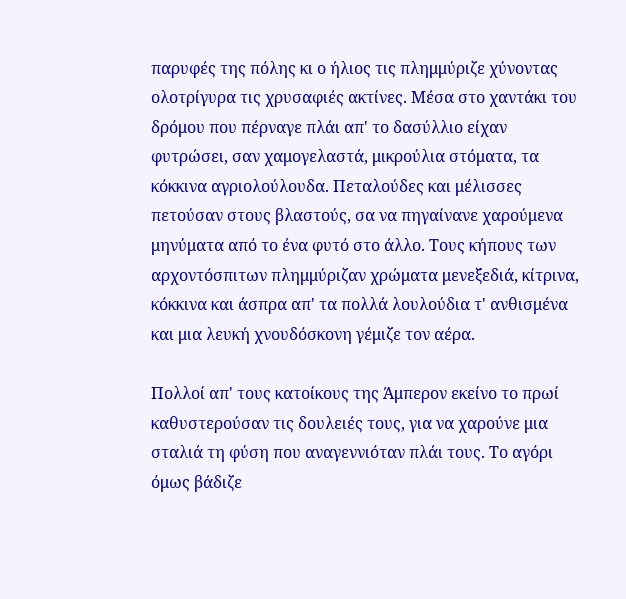παρυφές της πόλης κι ο ήλιος τις πλημμύριζε χύνοντας ολοτρίγυρα τις χρυσαφιές ακτίνες. Μέσα στο χαντάκι του δρόμου που πέρναγε πλάι απ' το δασύλλιο είχαν φυτρώσει, σαν χαμογελαστά, μικρούλια στόματα, τα κόκκινα αγριολούλουδα. Πεταλούδες και μέλισσες πετούσαν στους βλαστούς, σα να πηγαίνανε χαρούμενα μηνύματα από το ένα φυτό στο άλλο. Τους κήπους των αρχοντόσπιτων πλημμύριζαν χρώματα μενεξεδιά, κίτρινα, κόκκινα και άσπρα απ' τα πολλά λουλούδια τ' ανθισμένα και μια λευκή χνουδόσκονη γέμιζε τον αέρα.

Πολλοί απ' τους κατοίκους της Άμπερον εκείνο το πρωί καθυστερούσαν τις δουλειές τους, για να χαρούνε μια σταλιά τη φύση που αναγεννιόταν πλάι τους. Το αγόρι όμως βάδιζε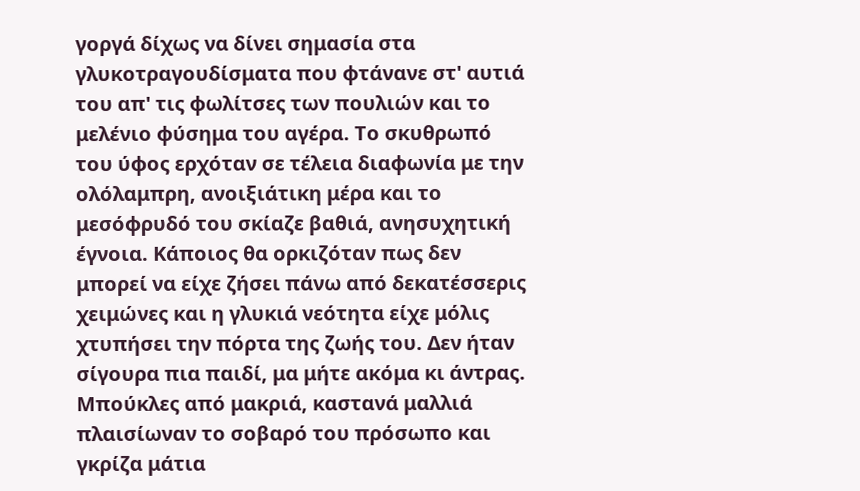γοργά δίχως να δίνει σημασία στα γλυκοτραγουδίσματα που φτάνανε στ' αυτιά του απ' τις φωλίτσες των πουλιών και το μελένιο φύσημα του αγέρα. Το σκυθρωπό του ύφος ερχόταν σε τέλεια διαφωνία με την ολόλαμπρη, ανοιξιάτικη μέρα και το μεσόφρυδό του σκίαζε βαθιά, ανησυχητική έγνοια. Κάποιος θα ορκιζόταν πως δεν μπορεί να είχε ζήσει πάνω από δεκατέσσερις χειμώνες και η γλυκιά νεότητα είχε μόλις χτυπήσει την πόρτα της ζωής του. Δεν ήταν σίγουρα πια παιδί, μα μήτε ακόμα κι άντρας. Μπούκλες από μακριά, καστανά μαλλιά πλαισίωναν το σοβαρό του πρόσωπο και γκρίζα μάτια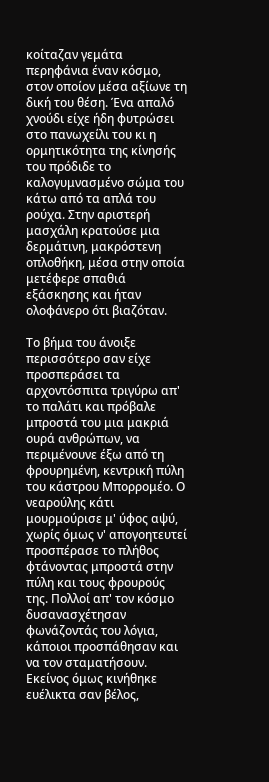κοίταζαν γεμάτα περηφάνια έναν κόσμο, στον οποίον μέσα αξίωνε τη δική του θέση. Ένα απαλό χνούδι είχε ήδη φυτρώσει στο πανωχείλι του κι η ορμητικότητα της κίνησής του πρόδιδε το καλογυμνασμένο σώμα του κάτω από τα απλά του ρούχα. Στην αριστερή μασχάλη κρατούσε μια δερμάτινη, μακρόστενη οπλοθήκη, μέσα στην οποία μετέφερε σπαθιά εξάσκησης και ήταν ολοφάνερο ότι βιαζόταν.

Το βήμα του άνοιξε περισσότερο σαν είχε προσπεράσει τα αρχοντόσπιτα τριγύρω απ' το παλάτι και πρόβαλε μπροστά του μια μακριά ουρά ανθρώπων, να περιμένουνε έξω από τη φρουρημένη, κεντρική πύλη του κάστρου Μπορρομέο. Ο νεαρούλης κάτι μουρμούρισε μ' ύφος αψύ, χωρίς όμως ν' απογοητευτεί προσπέρασε το πλήθος φτάνοντας μπροστά στην πύλη και τους φρουρούς της. Πολλοί απ' τον κόσμο δυσανασχέτησαν φωνάζοντάς του λόγια, κάποιοι προσπάθησαν και να τον σταματήσουν. Εκείνος όμως κινήθηκε ευέλικτα σαν βέλος,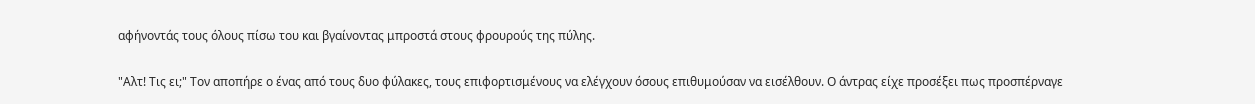αφήνοντάς τους όλους πίσω του και βγαίνοντας μπροστά στους φρουρούς της πύλης.

"Αλτ! Τις ει;" Τον αποπήρε ο ένας από τους δυο φύλακες, τους επιφορτισμένους να ελέγχουν όσους επιθυμούσαν να εισέλθουν. Ο άντρας είχε προσέξει πως προσπέρναγε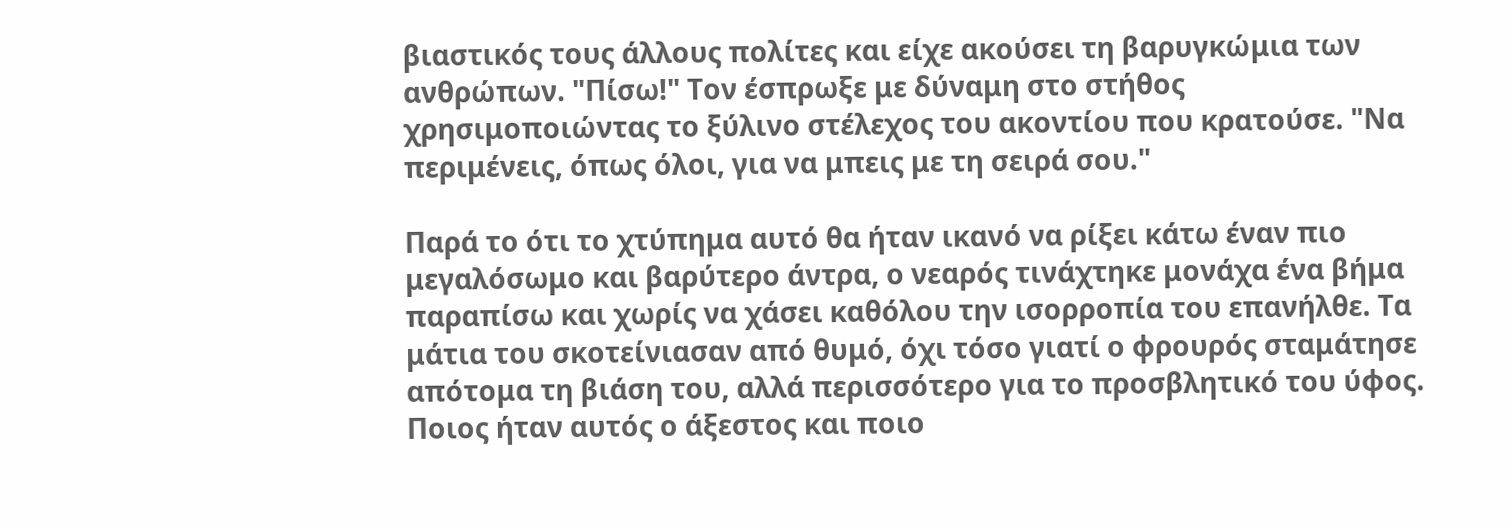βιαστικός τους άλλους πολίτες και είχε ακούσει τη βαρυγκώμια των ανθρώπων. "Πίσω!" Τον έσπρωξε με δύναμη στο στήθος χρησιμοποιώντας το ξύλινο στέλεχος του ακοντίου που κρατούσε. "Να περιμένεις, όπως όλοι, για να μπεις με τη σειρά σου."

Παρά το ότι το χτύπημα αυτό θα ήταν ικανό να ρίξει κάτω έναν πιο μεγαλόσωμο και βαρύτερο άντρα, ο νεαρός τινάχτηκε μονάχα ένα βήμα παραπίσω και χωρίς να χάσει καθόλου την ισορροπία του επανήλθε. Τα μάτια του σκοτείνιασαν από θυμό, όχι τόσο γιατί ο φρουρός σταμάτησε απότομα τη βιάση του, αλλά περισσότερο για το προσβλητικό του ύφος. Ποιος ήταν αυτός ο άξεστος και ποιο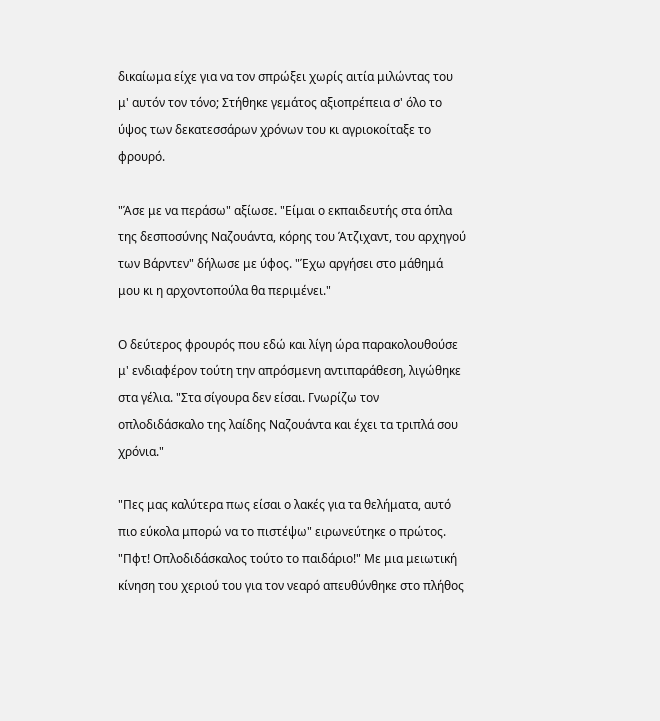δικαίωμα είχε για να τον σπρώξει χωρίς αιτία μιλώντας του μ' αυτόν τον τόνο; Στήθηκε γεμάτος αξιοπρέπεια σ' όλο το ύψος των δεκατεσσάρων χρόνων του κι αγριοκοίταξε το φρουρό.

"Άσε με να περάσω" αξίωσε. "Είμαι ο εκπαιδευτής στα όπλα της δεσποσύνης Ναζουάντα, κόρης του Άτζιχαντ, του αρχηγού των Βάρντεν" δήλωσε με ύφος. "Έχω αργήσει στο μάθημά μου κι η αρχοντοπούλα θα περιμένει."

Ο δεύτερος φρουρός που εδώ και λίγη ώρα παρακολουθούσε μ' ενδιαφέρον τούτη την απρόσμενη αντιπαράθεση, λιγώθηκε στα γέλια. "Στα σίγουρα δεν είσαι. Γνωρίζω τον οπλοδιδάσκαλο της λαίδης Ναζουάντα και έχει τα τριπλά σου χρόνια."

"Πες μας καλύτερα πως είσαι ο λακές για τα θελήματα, αυτό πιο εύκολα μπορώ να το πιστέψω" ειρωνεύτηκε ο πρώτος. "Πφτ! Οπλοδιδάσκαλος τούτο το παιδάριο!" Με μια μειωτική κίνηση του χεριού του για τον νεαρό απευθύνθηκε στο πλήθος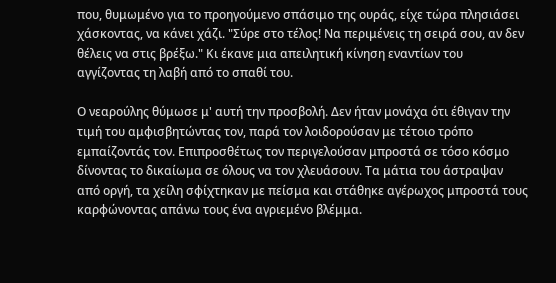που, θυμωμένο για το προηγούμενο σπάσιμο της ουράς, είχε τώρα πλησιάσει χάσκοντας, να κάνει χάζι. "Σύρε στο τέλος! Να περιμένεις τη σειρά σου, αν δεν θέλεις να στις βρέξω." Κι έκανε μια απειλητική κίνηση εναντίων του αγγίζοντας τη λαβή από το σπαθί του.

Ο νεαρούλης θύμωσε μ' αυτή την προσβολή. Δεν ήταν μονάχα ότι έθιγαν την τιμή του αμφισβητώντας τον, παρά τον λοιδορούσαν με τέτοιο τρόπο εμπαίζοντάς τον. Επιπροσθέτως τον περιγελούσαν μπροστά σε τόσο κόσμο δίνοντας το δικαίωμα σε όλους να τον χλευάσουν. Τα μάτια του άστραψαν από οργή, τα χείλη σφίχτηκαν με πείσμα και στάθηκε αγέρωχος μπροστά τους καρφώνοντας απάνω τους ένα αγριεμένο βλέμμα.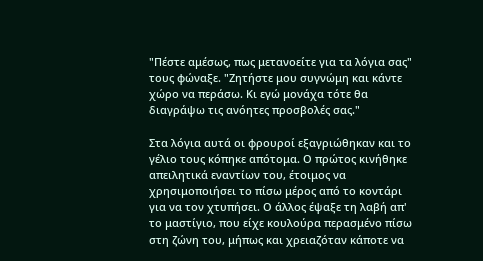"Πέστε αμέσως, πως μετανοείτε για τα λόγια σας" τους φώναξε. "Ζητήστε μου συγνώμη και κάντε χώρο να περάσω. Κι εγώ μονάχα τότε θα διαγράψω τις ανόητες προσβολές σας."

Στα λόγια αυτά οι φρουροί εξαγριώθηκαν και το γέλιο τους κόπηκε απότομα. Ο πρώτος κινήθηκε απειλητικά εναντίων του, έτοιμος να χρησιμοποιήσει το πίσω μέρος από το κοντάρι για να τον χτυπήσει. Ο άλλος έψαξε τη λαβή απ' το μαστίγιο, που είχε κουλούρα περασμένο πίσω στη ζώνη του, μήπως και χρειαζόταν κάποτε να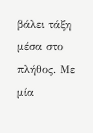βάλει τάξη μέσα στο πλήθος. Με μία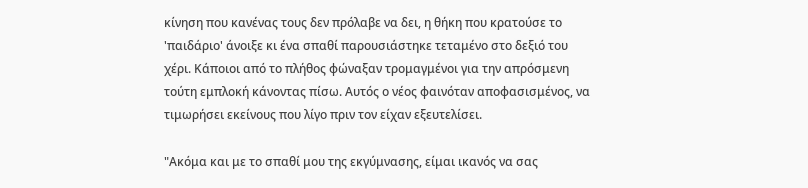κίνηση που κανένας τους δεν πρόλαβε να δει, η θήκη που κρατούσε το 'παιδάριο' άνοιξε κι ένα σπαθί παρουσιάστηκε τεταμένο στο δεξιό του χέρι. Κάποιοι από το πλήθος φώναξαν τρομαγμένοι για την απρόσμενη τούτη εμπλοκή κάνοντας πίσω. Αυτός ο νέος φαινόταν αποφασισμένος, να τιμωρήσει εκείνους που λίγο πριν τον είχαν εξευτελίσει.

"Ακόμα και με το σπαθί μου της εκγύμνασης, είμαι ικανός να σας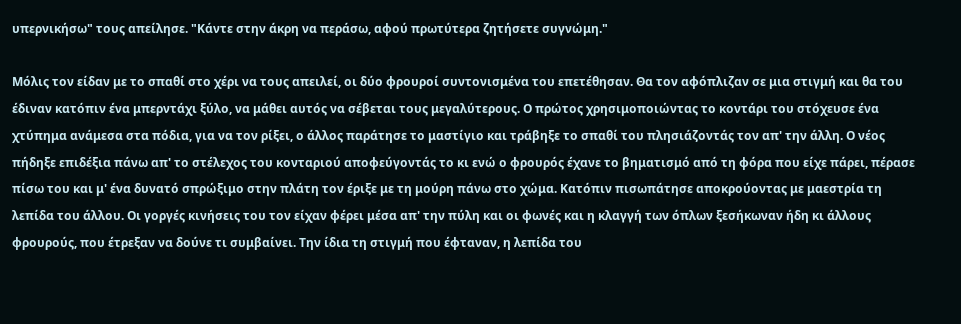υπερνικήσω" τους απείλησε. "Κάντε στην άκρη να περάσω, αφού πρωτύτερα ζητήσετε συγνώμη."

Μόλις τον είδαν με το σπαθί στο χέρι να τους απειλεί, οι δύο φρουροί συντονισμένα του επετέθησαν. Θα τον αφόπλιζαν σε μια στιγμή και θα του έδιναν κατόπιν ένα μπερντάχι ξύλο, να μάθει αυτός να σέβεται τους μεγαλύτερους. Ο πρώτος χρησιμοποιώντας το κοντάρι του στόχευσε ένα χτύπημα ανάμεσα στα πόδια, για να τον ρίξει, ο άλλος παράτησε το μαστίγιο και τράβηξε το σπαθί του πλησιάζοντάς τον απ' την άλλη. Ο νέος πήδηξε επιδέξια πάνω απ' το στέλεχος του κονταριού αποφεύγοντάς το κι ενώ ο φρουρός έχανε το βηματισμό από τη φόρα που είχε πάρει, πέρασε πίσω του και μ' ένα δυνατό σπρώξιμο στην πλάτη τον έριξε με τη μούρη πάνω στο χώμα. Κατόπιν πισωπάτησε αποκρούοντας με μαεστρία τη λεπίδα του άλλου. Οι γοργές κινήσεις του τον είχαν φέρει μέσα απ' την πύλη και οι φωνές και η κλαγγή των όπλων ξεσήκωναν ήδη κι άλλους φρουρούς, που έτρεξαν να δούνε τι συμβαίνει. Την ίδια τη στιγμή που έφταναν, η λεπίδα του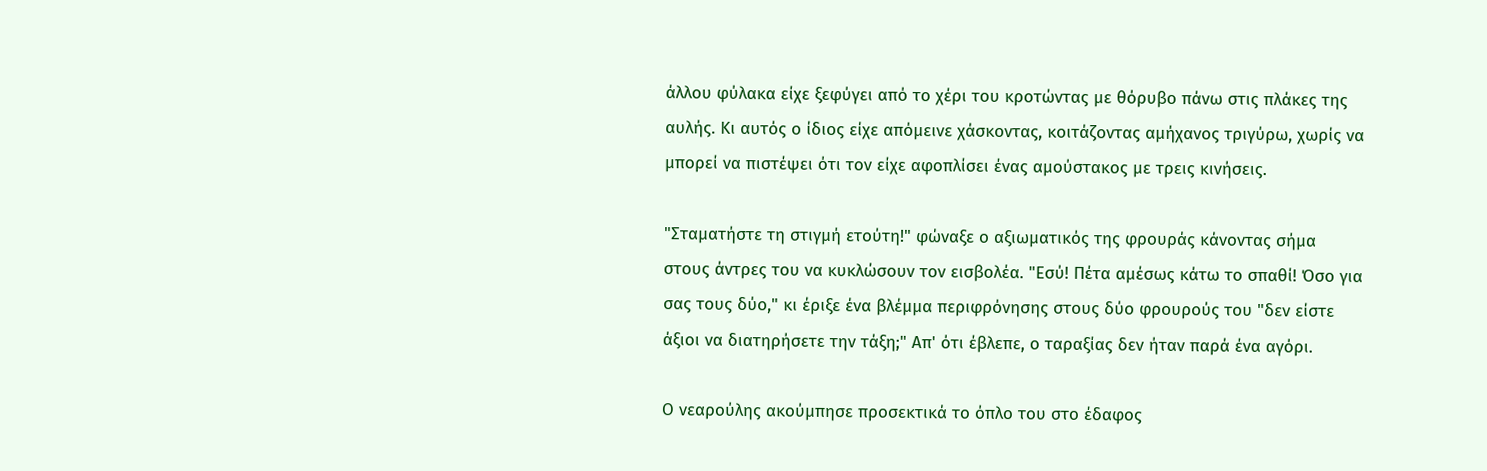άλλου φύλακα είχε ξεφύγει από το χέρι του κροτώντας με θόρυβο πάνω στις πλάκες της αυλής. Κι αυτός ο ίδιος είχε απόμεινε χάσκοντας, κοιτάζοντας αμήχανος τριγύρω, χωρίς να μπορεί να πιστέψει ότι τον είχε αφοπλίσει ένας αμούστακος με τρεις κινήσεις.

"Σταματήστε τη στιγμή ετούτη!" φώναξε ο αξιωματικός της φρουράς κάνοντας σήμα στους άντρες του να κυκλώσουν τον εισβολέα. "Εσύ! Πέτα αμέσως κάτω το σπαθί! Όσο για σας τους δύο," κι έριξε ένα βλέμμα περιφρόνησης στους δύο φρουρούς του "δεν είστε άξιοι να διατηρήσετε την τάξη;" Απ' ότι έβλεπε, ο ταραξίας δεν ήταν παρά ένα αγόρι.

Ο νεαρούλης ακούμπησε προσεκτικά το όπλο του στο έδαφος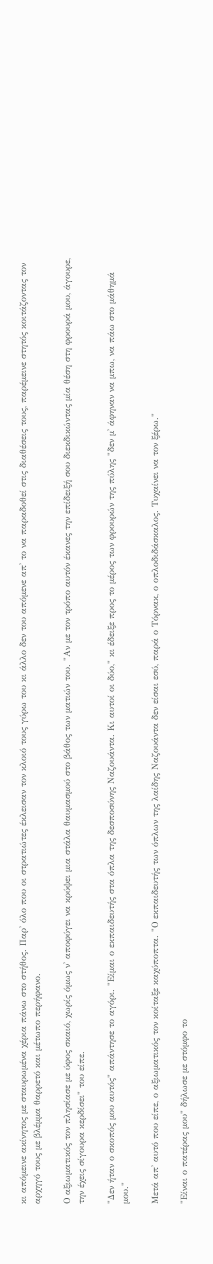κι απόμεινε ακίνητος με σταυρωμένα χέρια πάνω στο στήθος. Παρ' όλο που οι στρατιώτες έκλεισαν τον κλοιό τους γύρω του κι άλλο δεν του απόμενε απ' το να παραδοθεί στις διαθέσεις τους, παρέμεινε στητός κοιτάζοντας τον αρχηγό τους με βλέμμα θαρρετό και μέτωπο περήφανο.

Ο αξιωματικός τον πλησίασε με ύφος σκαιό, χωρίς όμως ν' αποφύγει να κρύψει μια στάλα θαυμασμού στο βάθος των ματιών του. "Αν με τον τρόπο αυτόν έκανες την επίδειξή σου διεκδικώντας μία θέση στη φρουρά μου, άγουρε, την έχεις σίγουρα κερδίσει" του είπε.

"Δεν ήταν ο σκοπός μου αυτός" απάντησε το αγόρι. "Είμαι ο εκπαιδευτής στα όπλα της δεσποσύνης Ναζουάντα. Κι αυτοί οι δύο," κι έδειξε προς το μέρος των φρουρών της πύλης "δεν μ' άφηναν να μπω, να πάω στο μάθημά μου."

Μετά απ' αυτό που είπε, ο αξιωματικός τον κοίταξε καχύποπτα. "Ο εκπαιδευτής των όπλων της λαίδης Ναζουάντα δεν είσαι εσύ, παρά ο Τόρνακ, ο οπλοδιδάσκαλος. Τυχαίνει να τον ξέρω."

"Είναι ο πατέρας μου" δήλωσε με στόμφο το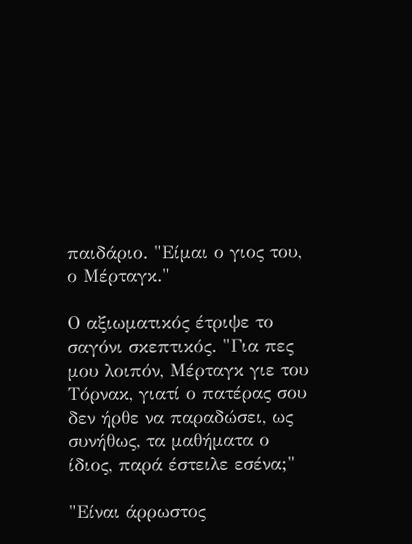παιδάριο. "Είμαι ο γιος του, ο Μέρταγκ."

Ο αξιωματικός έτριψε το σαγόνι σκεπτικός. "Για πες μου λοιπόν, Μέρταγκ γιε του Τόρνακ, γιατί ο πατέρας σου δεν ήρθε να παραδώσει, ως συνήθως, τα μαθήματα ο ίδιος, παρά έστειλε εσένα;"

"Είναι άρρωστος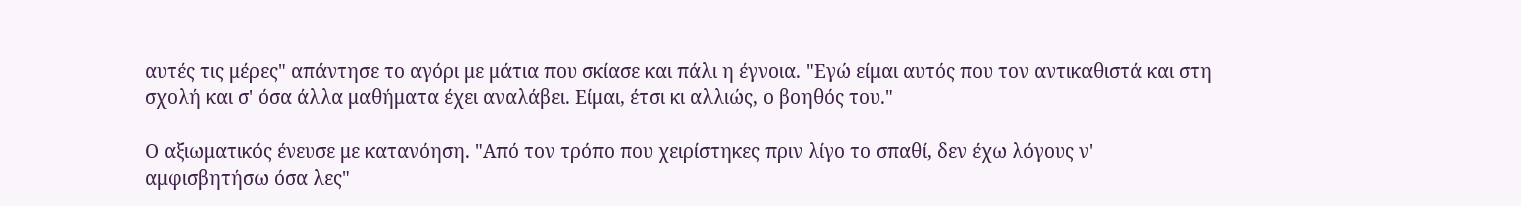αυτές τις μέρες" απάντησε το αγόρι με μάτια που σκίασε και πάλι η έγνοια. "Εγώ είμαι αυτός που τον αντικαθιστά και στη σχολή και σ' όσα άλλα μαθήματα έχει αναλάβει. Είμαι, έτσι κι αλλιώς, ο βοηθός του."

Ο αξιωματικός ένευσε με κατανόηση. "Από τον τρόπο που χειρίστηκες πριν λίγο το σπαθί, δεν έχω λόγους ν' αμφισβητήσω όσα λες"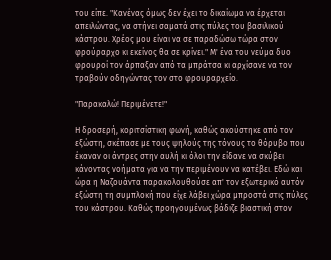του είπε. "Κανένας όμως δεν έχει το δικαίωμα να έρχεται απειλώντας, να στήνει σαματά στις πύλες του βασιλικού κάστρου. Χρέος μου είναι να σε παραδώσω τώρα στον φρούραρχο κι εκείνος θα σε κρίνει." Μ' ένα του νεύμα δυο φρουροί τον άρπαξαν από τα μπράτσα κι αρχίσανε να τον τραβούν οδηγώντας τον στο φρουραρχείο.

"Παρακαλώ! Περιμένετε!"

Η δροσερή, κοριτσίστικη φωνή, καθώς ακούστηκε από τον εξώστη, σκέπασε με τους ψηλούς της τόνους το θόρυβο που έκαναν οι άντρες στην αυλή κι όλοι την είδανε να σκύβει κάνοντας νοήματα για να την περιμένουν να κατέβει. Εδώ και ώρα η Ναζουάντα παρακολουθούσε απ' τον εξωτερικό αυτόν εξώστη τη συμπλοκή που είχε λάβει χώρα μπροστά στις πύλες του κάστρου. Καθώς προηγουμένως βάδιζε βιαστική στον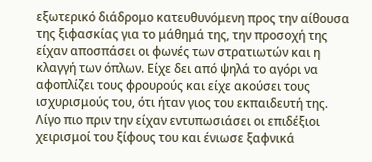εξωτερικό διάδρομο κατευθυνόμενη προς την αίθουσα της ξιφασκίας για το μάθημά της, την προσοχή της είχαν αποσπάσει οι φωνές των στρατιωτών και η κλαγγή των όπλων. Είχε δει από ψηλά το αγόρι να αφοπλίζει τους φρουρούς και είχε ακούσει τους ισχυρισμούς του, ότι ήταν γιος του εκπαιδευτή της. Λίγο πιο πριν την είχαν εντυπωσιάσει οι επιδέξιοι χειρισμοί του ξίφους του και ένιωσε ξαφνικά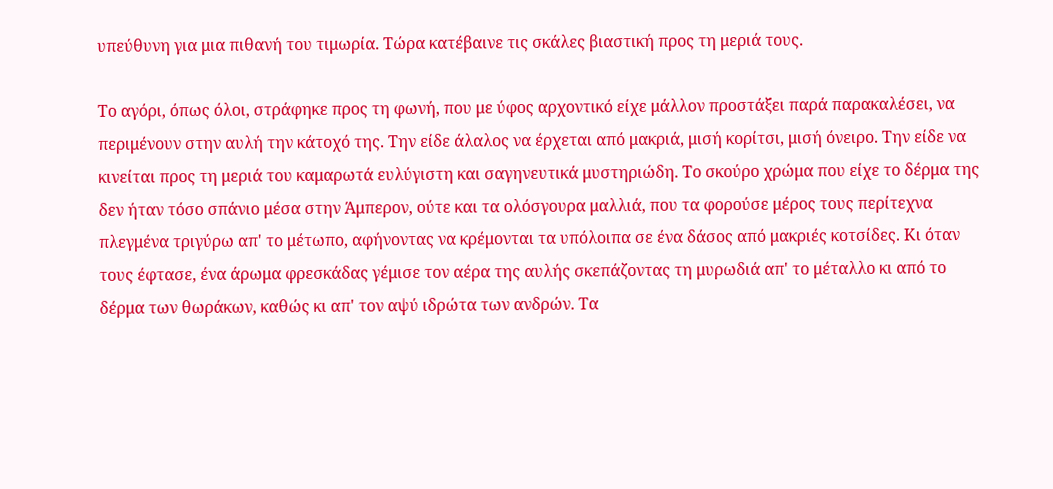υπεύθυνη για μια πιθανή του τιμωρία. Τώρα κατέβαινε τις σκάλες βιαστική προς τη μεριά τους.

Το αγόρι, όπως όλοι, στράφηκε προς τη φωνή, που με ύφος αρχοντικό είχε μάλλον προστάξει παρά παρακαλέσει, να περιμένουν στην αυλή την κάτοχό της. Την είδε άλαλος να έρχεται από μακριά, μισή κορίτσι, μισή όνειρο. Την είδε να κινείται προς τη μεριά του καμαρωτά ευλύγιστη και σαγηνευτικά μυστηριώδη. Το σκούρο χρώμα που είχε το δέρμα της δεν ήταν τόσο σπάνιο μέσα στην Άμπερον, ούτε και τα ολόσγουρα μαλλιά, που τα φορούσε μέρος τους περίτεχνα πλεγμένα τριγύρω απ' το μέτωπο, αφήνοντας να κρέμονται τα υπόλοιπα σε ένα δάσος από μακριές κοτσίδες. Κι όταν τους έφτασε, ένα άρωμα φρεσκάδας γέμισε τον αέρα της αυλής σκεπάζοντας τη μυρωδιά απ' το μέταλλο κι από το δέρμα των θωράκων, καθώς κι απ' τον αψύ ιδρώτα των ανδρών. Τα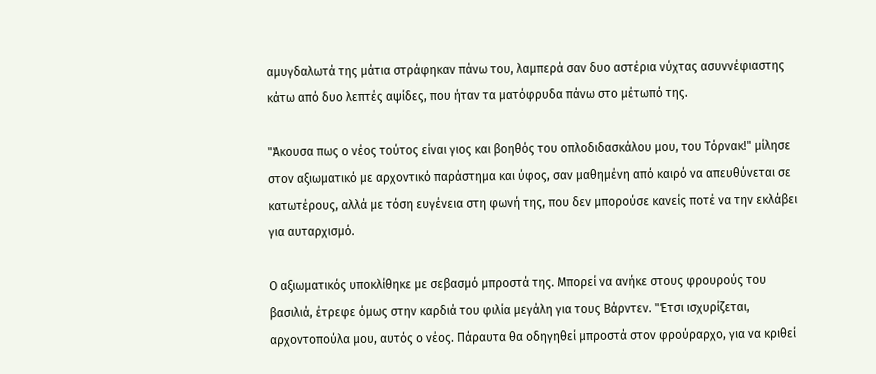αμυγδαλωτά της μάτια στράφηκαν πάνω του, λαμπερά σαν δυο αστέρια νύχτας ασυννέφιαστης κάτω από δυο λεπτές αψίδες, που ήταν τα ματόφρυδα πάνω στο μέτωπό της.

"Άκουσα πως ο νέος τούτος είναι γιος και βοηθός του οπλοδιδασκάλου μου, του Τόρνακ!" μίλησε στον αξιωματικό με αρχοντικό παράστημα και ύφος, σαν μαθημένη από καιρό να απευθύνεται σε κατωτέρους, αλλά με τόση ευγένεια στη φωνή της, που δεν μπορούσε κανείς ποτέ να την εκλάβει για αυταρχισμό.

Ο αξιωματικός υποκλίθηκε με σεβασμό μπροστά της. Μπορεί να ανήκε στους φρουρούς του βασιλιά, έτρεφε όμως στην καρδιά του φιλία μεγάλη για τους Βάρντεν. "Έτσι ισχυρίζεται, αρχοντοπούλα μου, αυτός ο νέος. Πάραυτα θα οδηγηθεί μπροστά στον φρούραρχο, για να κριθεί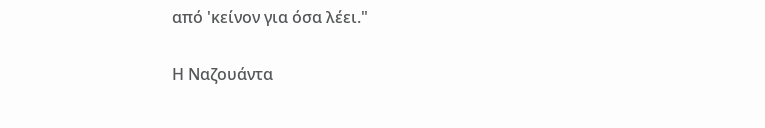από 'κείνον για όσα λέει."

Η Ναζουάντα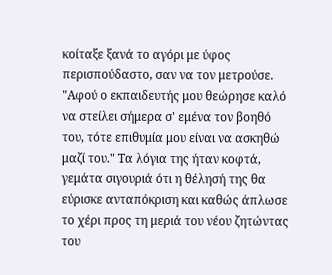κοίταξε ξανά το αγόρι με ύφος περισπούδαστο, σαν να τον μετρούσε. "Αφού ο εκπαιδευτής μου θεώρησε καλό να στείλει σήμερα σ' εμένα τον βοηθό του, τότε επιθυμία μου είναι να ασκηθώ μαζί του." Τα λόγια της ήταν κοφτά, γεμάτα σιγουριά ότι η θέλησή της θα εύρισκε ανταπόκριση και καθώς άπλωσε το χέρι προς τη μεριά του νέου ζητώντας του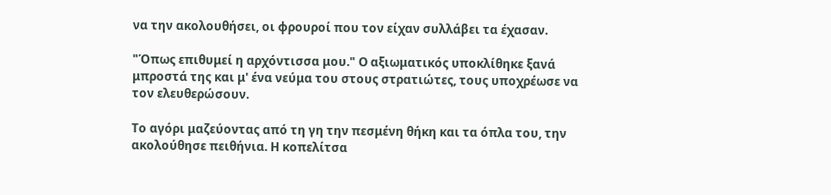να την ακολουθήσει, οι φρουροί που τον είχαν συλλάβει τα έχασαν.

"Όπως επιθυμεί η αρχόντισσα μου." Ο αξιωματικός υποκλίθηκε ξανά μπροστά της και μ' ένα νεύμα του στους στρατιώτες, τους υποχρέωσε να τον ελευθερώσουν.

Το αγόρι μαζεύοντας από τη γη την πεσμένη θήκη και τα όπλα του, την ακολούθησε πειθήνια. Η κοπελίτσα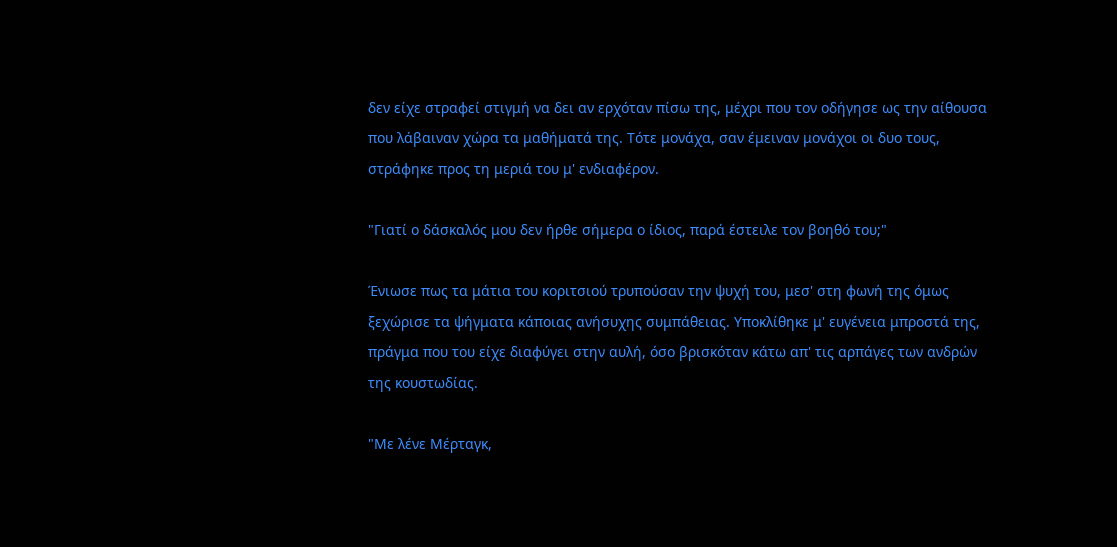δεν είχε στραφεί στιγμή να δει αν ερχόταν πίσω της, μέχρι που τον οδήγησε ως την αίθουσα που λάβαιναν χώρα τα μαθήματά της. Τότε μονάχα, σαν έμειναν μονάχοι οι δυο τους, στράφηκε προς τη μεριά του μ' ενδιαφέρον.

"Γιατί ο δάσκαλός μου δεν ήρθε σήμερα ο ίδιος, παρά έστειλε τον βοηθό του;"

Ένιωσε πως τα μάτια του κοριτσιού τρυπούσαν την ψυχή του, μεσ' στη φωνή της όμως ξεχώρισε τα ψήγματα κάποιας ανήσυχης συμπάθειας. Υποκλίθηκε μ' ευγένεια μπροστά της, πράγμα που του είχε διαφύγει στην αυλή, όσο βρισκόταν κάτω απ' τις αρπάγες των ανδρών της κουστωδίας.

"Με λένε Μέρταγκ,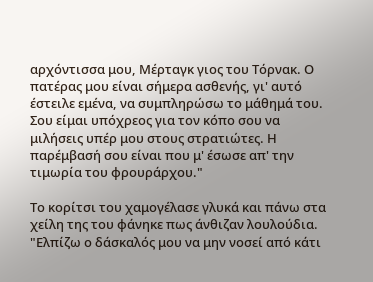αρχόντισσα μου, Μέρταγκ γιος του Τόρνακ. Ο πατέρας μου είναι σήμερα ασθενής, γι' αυτό έστειλε εμένα, να συμπληρώσω το μάθημά του. Σου είμαι υπόχρεος για τον κόπο σου να μιλήσεις υπέρ μου στους στρατιώτες. Η παρέμβασή σου είναι που μ' έσωσε απ' την τιμωρία του φρουράρχου."

Το κορίτσι του χαμογέλασε γλυκά και πάνω στα χείλη της του φάνηκε πως άνθιζαν λουλούδια. "Ελπίζω ο δάσκαλός μου να μην νοσεί από κάτι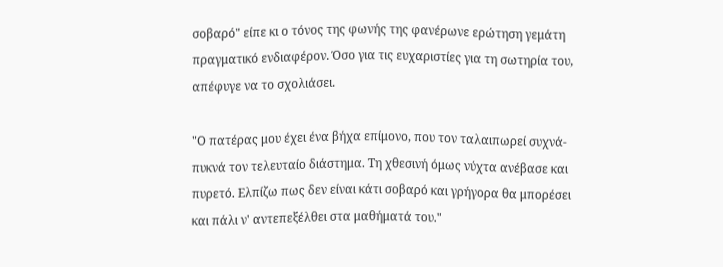σοβαρό" είπε κι ο τόνος της φωνής της φανέρωνε ερώτηση γεμάτη πραγματικό ενδιαφέρον. Όσο για τις ευχαριστίες για τη σωτηρία του, απέφυγε να το σχολιάσει.

"Ο πατέρας μου έχει ένα βήχα επίμονο, που τον ταλαιπωρεί συχνά-πυκνά τον τελευταίο διάστημα. Τη χθεσινή όμως νύχτα ανέβασε και πυρετό. Ελπίζω πως δεν είναι κάτι σοβαρό και γρήγορα θα μπορέσει και πάλι ν' αντεπεξέλθει στα μαθήματά του."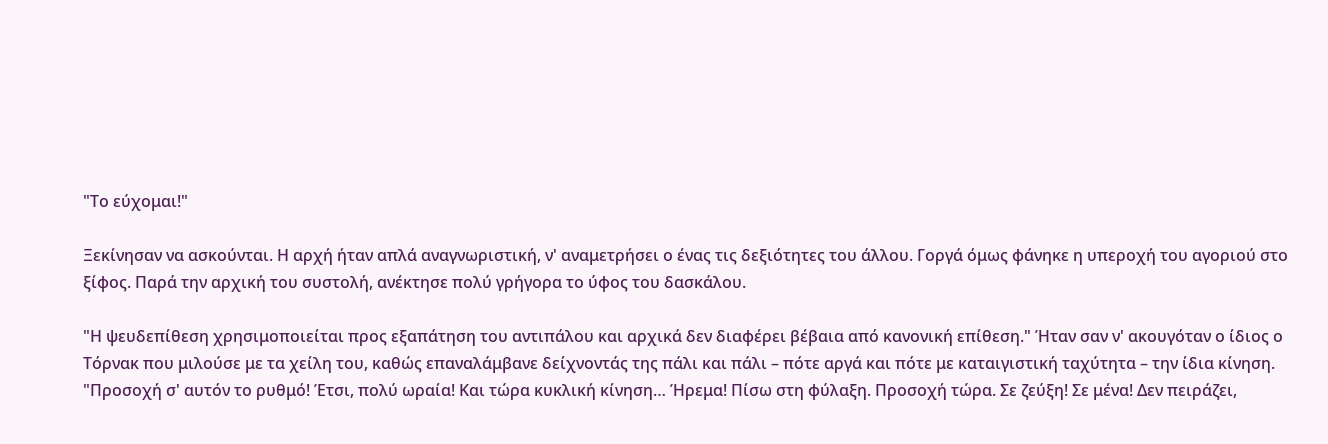"Το εύχομαι!"

Ξεκίνησαν να ασκούνται. Η αρχή ήταν απλά αναγνωριστική, ν' αναμετρήσει ο ένας τις δεξιότητες του άλλου. Γοργά όμως φάνηκε η υπεροχή του αγοριού στο ξίφος. Παρά την αρχική του συστολή, ανέκτησε πολύ γρήγορα το ύφος του δασκάλου.

"Η ψευδεπίθεση χρησιμοποιείται προς εξαπάτηση του αντιπάλου και αρχικά δεν διαφέρει βέβαια από κανονική επίθεση." Ήταν σαν ν' ακουγόταν ο ίδιος ο Τόρνακ που μιλούσε με τα χείλη του, καθώς επαναλάμβανε δείχνοντάς της πάλι και πάλι – πότε αργά και πότε με καταιγιστική ταχύτητα – την ίδια κίνηση. "Προσοχή σ' αυτόν το ρυθμό! Έτσι, πολύ ωραία! Και τώρα κυκλική κίνηση… Ήρεμα! Πίσω στη φύλαξη. Προσοχή τώρα. Σε ζεύξη! Σε μένα! Δεν πειράζει,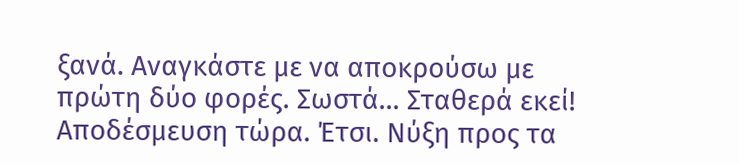ξανά. Αναγκάστε με να αποκρούσω με πρώτη δύο φορές. Σωστά… Σταθερά εκεί! Αποδέσμευση τώρα. Έτσι. Νύξη προς τα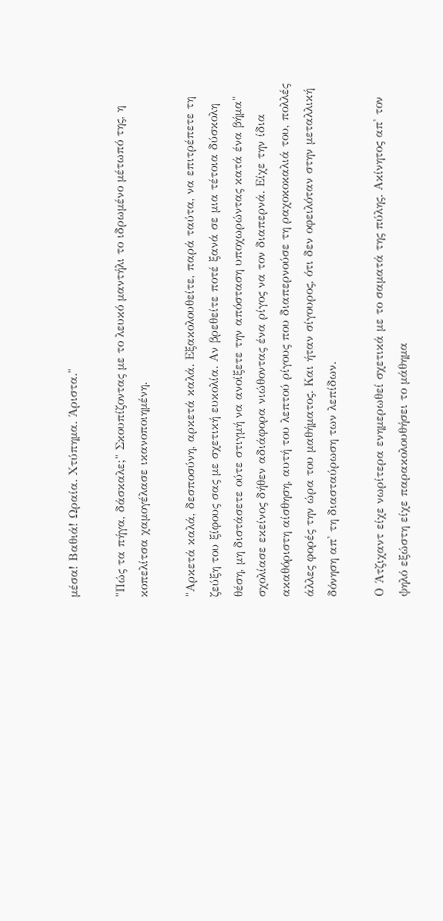μέσα! Βαθιά! Ωραία. Χτύπημα. Άριστα."

"Πώς τα πήγα, δάσκαλε;" Σκουπίζοντας με το λευκό μαντήλι το ιδρωμένο μέτωπό της, η κοπελίτσα χαμογέλασε ικανοποιημένη.

"Αρκετά καλά, δεσποσύνη, αρκετά καλά. Εξακολουθείτε, παρά ταύτα, να επιτρέπετε τη ζεύξη του ξίφους σας με σχετική ευκολία. Αν βρεθείτε ποτέ ξανά σε μια τέτοια δύσκολη θέση, μη διστάσετε ούτε στιγμή να ανοίξετε την απόσταση υποχωρώντας κατά ένα βήμα" σχολίασε εκείνος δήθεν αδιάφορα νιώθοντας ένα ρίγος να τον διαπερνά. Είχε την ίδια ακαθόριστη αίσθηση, αυτή του λεπτού ρίγους που διαπερνούσε τη ραχοκοκαλιά του, πολλές άλλες φορές την ώρα του μαθήματος. Και ήταν σίγουρος, ότι δεν οφειλόταν στην μεταλλική δόνηση απ' τη διασταύρωση των λεπίδων.

Ο Άτζιχαντ είχε νωρίτερα ενημερωθεί σχετικά με το σαματά της πύλης. Ακίνητος απ' τον ψηλό εξώστη είχε παρακολουθήσει το μάθημα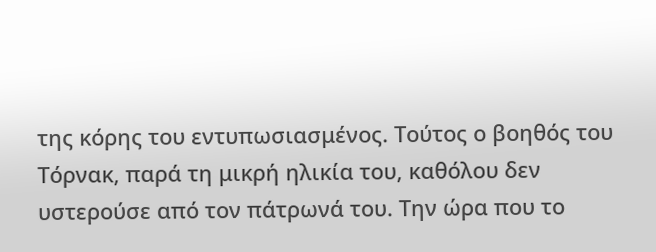της κόρης του εντυπωσιασμένος. Τούτος ο βοηθός του Τόρνακ, παρά τη μικρή ηλικία του, καθόλου δεν υστερούσε από τον πάτρωνά του. Την ώρα που το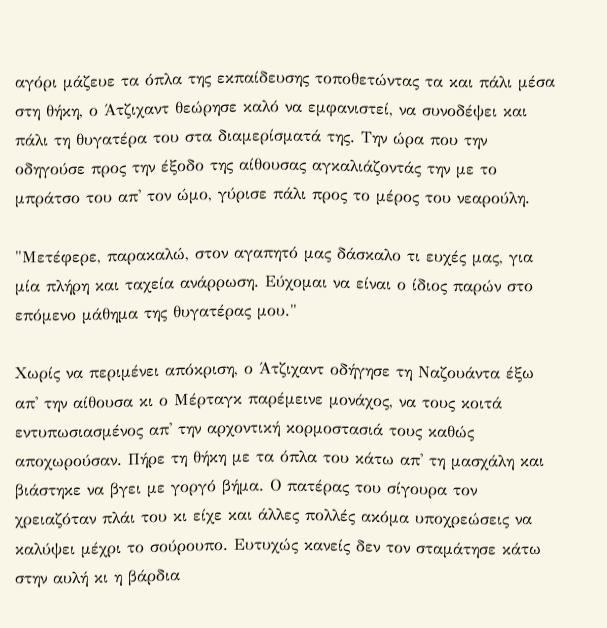αγόρι μάζευε τα όπλα της εκπαίδευσης τοποθετώντας τα και πάλι μέσα στη θήκη, ο Άτζιχαντ θεώρησε καλό να εμφανιστεί, να συνοδέψει και πάλι τη θυγατέρα του στα διαμερίσματά της. Την ώρα που την οδηγούσε προς την έξοδο της αίθουσας αγκαλιάζοντάς την με το μπράτσο του απ' τον ώμο, γύρισε πάλι προς το μέρος του νεαρούλη.

"Μετέφερε, παρακαλώ, στον αγαπητό μας δάσκαλο τι ευχές μας, για μία πλήρη και ταχεία ανάρρωση. Εύχομαι να είναι ο ίδιος παρών στο επόμενο μάθημα της θυγατέρας μου."

Χωρίς να περιμένει απόκριση, ο Άτζιχαντ οδήγησε τη Ναζουάντα έξω απ' την αίθουσα κι ο Μέρταγκ παρέμεινε μονάχος, να τους κοιτά εντυπωσιασμένος απ' την αρχοντική κορμοστασιά τους καθώς αποχωρούσαν. Πήρε τη θήκη με τα όπλα του κάτω απ' τη μασχάλη και βιάστηκε να βγει με γοργό βήμα. Ο πατέρας του σίγουρα τον χρειαζόταν πλάι του κι είχε και άλλες πολλές ακόμα υποχρεώσεις να καλύψει μέχρι το σούρουπο. Ευτυχώς κανείς δεν τον σταμάτησε κάτω στην αυλή κι η βάρδια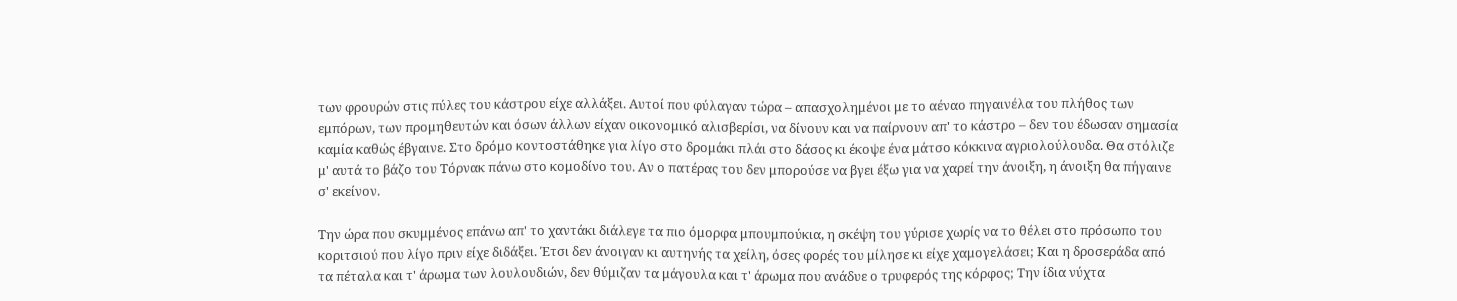των φρουρών στις πύλες του κάστρου είχε αλλάξει. Αυτοί που φύλαγαν τώρα – απασχολημένοι με το αέναο πηγαινέλα του πλήθος των εμπόρων, των προμηθευτών και όσων άλλων είχαν οικονομικό αλισβερίσι, να δίνουν και να παίρνουν απ' το κάστρο – δεν του έδωσαν σημασία καμία καθώς έβγαινε. Στο δρόμο κοντοστάθηκε για λίγο στο δρομάκι πλάι στο δάσος κι έκοψε ένα μάτσο κόκκινα αγριολούλουδα. Θα στόλιζε μ' αυτά το βάζο του Τόρνακ πάνω στο κομοδίνο του. Αν ο πατέρας του δεν μπορούσε να βγει έξω για να χαρεί την άνοιξη, η άνοιξη θα πήγαινε σ' εκείνον.

Την ώρα που σκυμμένος επάνω απ' το χαντάκι διάλεγε τα πιο όμορφα μπουμπούκια, η σκέψη του γύρισε χωρίς να το θέλει στο πρόσωπο του κοριτσιού που λίγο πριν είχε διδάξει. Έτσι δεν άνοιγαν κι αυτηνής τα χείλη, όσες φορές του μίλησε κι είχε χαμογελάσει; Και η δροσεράδα από τα πέταλα και τ' άρωμα των λουλουδιών, δεν θύμιζαν τα μάγουλα και τ' άρωμα που ανάδυε ο τρυφερός της κόρφος; Την ίδια νύχτα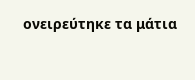ονειρεύτηκε τα μάτια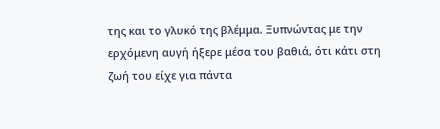της και το γλυκό της βλέμμα. Ξυπνώντας με την ερχόμενη αυγή ήξερε μέσα του βαθιά, ότι κάτι στη ζωή του είχε για πάντα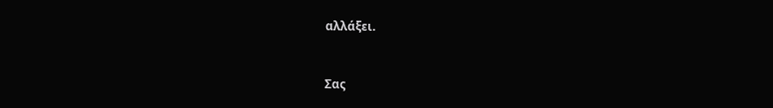αλλάξει.


Σας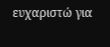ευχαριστώ για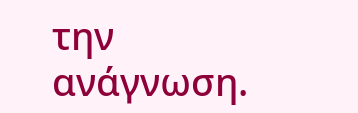την ανάγνωση.